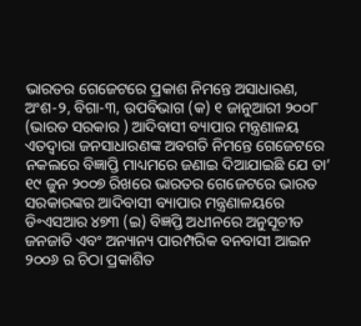ଭାରତର ଗେଜେଟରେ ପ୍ରକାଶ ନିମନ୍ତେ ଅସାଧାରଣ, ଅଂଶ-୨, ବିଗା-୩, ଉପବିଭାଗ (କ) ୧ ଜାନୁଆରୀ ୨୦୦୮ (ଭାରତ ସରକାର ) ଆଦିବାସୀ ବ୍ୟାପାର ମନ୍ତ୍ରଣାଳୟ
ଏତଦ୍ୱାରା ଜନସାଧାରଣଙ୍କ ଅବଗତି ନିମନ୍ତେ ଗେଜେଟରେ ନକଲରେ ବିଜ୍ଞାପ୍ତି ମାଧ୍ୟମରେ ଜଣାଇ ଦିଆଯାଇଛି ଯେ ତା’ ୧୯ ଜୁନ ୨୦୦୭ ରିଖରେ ଭାରତର ଗେଜେଟରେ ଭାରତ ସରକାରଙ୍କର ଆଦିବାସୀ ବ୍ୟାପାର ମନ୍ତ୍ରଣାଳୟରେ ଡି॰ଏସଆର ୪୭୩ (ଇ) ବିଜ୍ଞପ୍ତି ଅଧୀନରେ ଅନୁସୂଚୀତ ଜନଜାତି ଏବଂ ଅନ୍ୟାନ୍ୟ ପାରମ୍ପରିକ ବନବାସୀ ଆଇନ ୨୦୦୬ ର ଚିଠା ପ୍ରକାଶିତ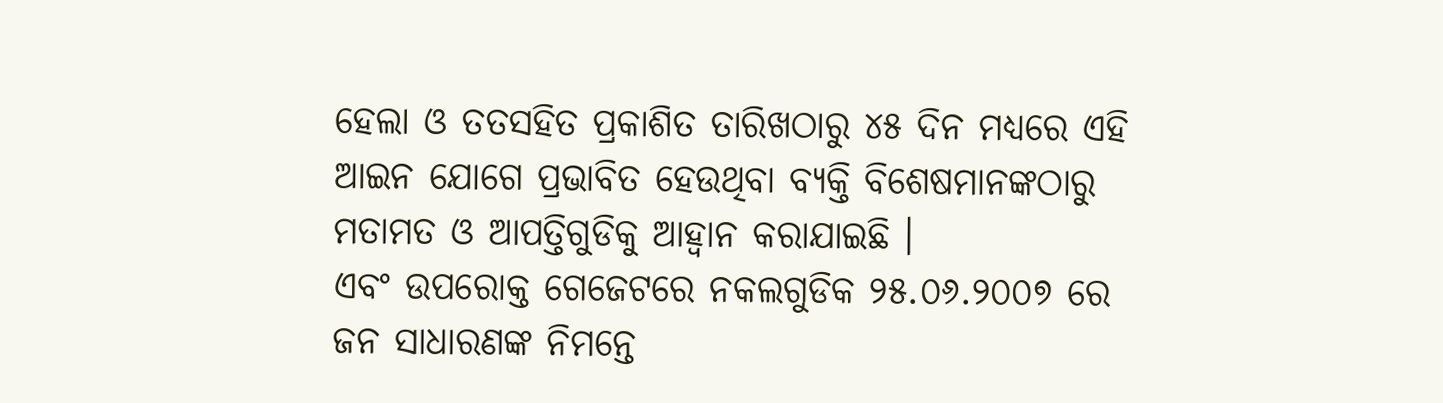ହେଲା ଓ ତତସହିତ ପ୍ରକାଶିତ ତାରିଖଠାରୁ ୪୫ ଦିନ ମଧ୍ୟରେ ଏହି ଆଇନ ଯୋଗେ ପ୍ରଭାବିତ ହେଉଥିବା ବ୍ୟକ୍ତି ବିଶେଷମାନଙ୍କଠାରୁ ମତାମତ ଓ ଆପତ୍ତିଗୁଡିକୁ ଆହ୍ଵାନ କରାଯାଇଛି ।
ଏବଂ ଉପରୋକ୍ତ ଗେଜେଟରେ ନକଲଗୁଡିକ ୨୫.୦୬.୨୦୦୭ ରେ ଜନ ସାଧାରଣଙ୍କ ନିମନ୍ତେ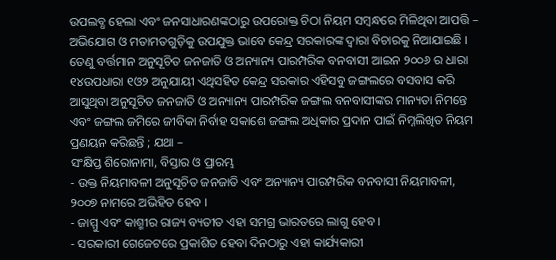ଉପଲବ୍ଧ ହେଲା ଏବଂ ଜନସାଧାରଣଙ୍କଠାରୁ ଉପରୋକ୍ତ ଚିଠା ନିୟମ ସମ୍ବନ୍ଧରେ ମିଳିଥିବା ଆପତ୍ତି – ଅଭିଯୋଗ ଓ ମତାମତଗୁଡ଼ିକୁ ଉପଯୁକ୍ତ ଭାବେ କେନ୍ଦ୍ର ସରକାରଙ୍କ ଦ୍ଵାରା ବିଚାରକୁ ନିଆଯାଇଛି ।
ତେଣୁ ବର୍ତ୍ତମାନ ଅନୁସୂଚିତ ଜନଜାତି ଓ ଅନ୍ୟାନ୍ୟ ପାରମ୍ପରିକ ବନବାସୀ ଆଇନ ୨୦୦୬ ର ଧାରା ୧୪ଉପଧାରା ୧ଓ୨ ଅନୁଯାୟୀ ଏଥିସହିତ କେନ୍ଦ୍ର ସରକାର ଏହିସବୁ ଜଙ୍ଗଲରେ ବସବାସ କରି ଆସୁଥିବା ଅନୁସୂଚିତ ଜନଜାତି ଓ ଅନ୍ୟାନ୍ୟ ପାରମ୍ପରିକ ଜଙ୍ଗଲ ବନବାସୀଙ୍କର ମାନ୍ୟତା ନିମନ୍ତେ ଏବଂ ଜଙ୍ଗଲ ଜମିରେ ଜୀବିକା ନିର୍ବାହ ସକାଶେ ଜଙ୍ଗଲ ଅଧିକାର ପ୍ରଦାନ ପାଇଁ ନିମ୍ନଲିଖିତ ନିୟମ ପ୍ରଣୟନ କରିଛନ୍ତି ; ଯଥା –
ସଂକ୍ଷିପ୍ତ ଶିରୋନାମା, ବିସ୍ତାର ଓ ପ୍ରାରମ୍ଭ
- ଉକ୍ତ ନିୟମାବଳୀ ଅନୁସୂଚିତ ଜନଜାତି ଏବଂ ଅନ୍ୟାନ୍ୟ ପାରମ୍ପରିକ ବନବାସୀ ନିୟମାବଳୀ, ୨୦୦୭ ନାମରେ ଅଭିହିତ ହେବ ।
- ଜାମ୍ମୁ ଏବଂ କାଶ୍ମୀର ରାଜ୍ୟ ବ୍ୟତୀତ ଏହା ସମଗ୍ର ଭାରତରେ ଲାଗୁ ହେବ ।
- ସରକାରୀ ଗେଜେଟରେ ପ୍ରକାଶିତ ହେବା ଦିନଠାରୁ ଏହା କାର୍ଯ୍ୟକାରୀ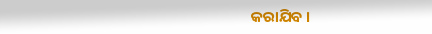କରାଯିବ ।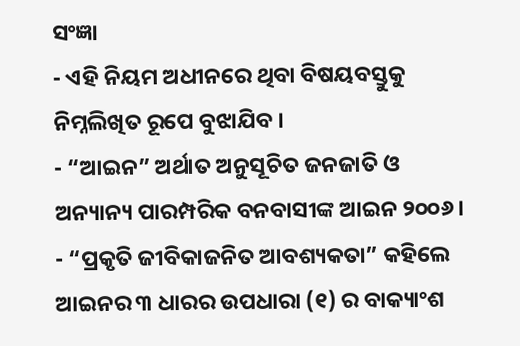ସଂଜ୍ଞା
- ଏହି ନିୟମ ଅଧୀନରେ ଥିବା ବିଷୟବସ୍ତୁକୁ ନିମ୍ନଲିଖିତ ରୂପେ ବୁଝାଯିବ ।
- “ଆଇନ” ଅର୍ଥାତ ଅନୁସୂଚିତ ଜନଜାତି ଓ ଅନ୍ୟାନ୍ୟ ପାରମ୍ପରିକ ବନବାସୀଙ୍କ ଆଇନ ୨୦୦୬।
- “ପ୍ରକୃତି ଜୀବିକାଜନିତ ଆବଶ୍ୟକତା” କହିଲେ ଆଇନର ୩ ଧାରର ଉପଧାରା (୧) ର ବାକ୍ୟାଂଶ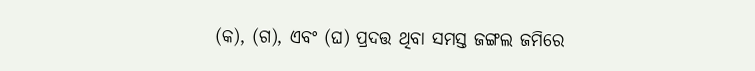(କ), (ଗ), ଏବଂ (ଘ) ପ୍ରଦତ୍ତ ଥିବା ସମସ୍ତ ଜଙ୍ଗଲ ଜମିରେ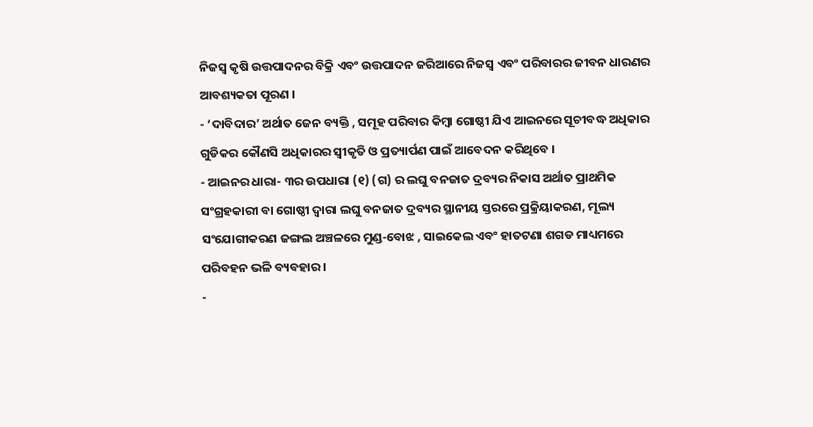ନିଜସ୍ଵ କୃଷି ଉତ୍ତପାଦନର ବିକ୍ରି ଏବଂ ଉତ୍ତପାଦନ ଜରିଆରେ ନିଜସ୍ଵ ଏବଂ ପରିବାରର ଜୀବନ ଧାରଣର ଆବଶ୍ୟକତା ପୂରଣ ।
- ‘ଦାବିଦାର’ ଅର୍ଥାତ ଜେନ ବ୍ୟକ୍ତି , ସମୂହ ପରିବାର କିମ୍ବା ଗୋଷ୍ଠୀ ଯିଏ ଆଇନରେ ସୂଚୀବଦ୍ଧ ଅଧିକାର ଗୁଡିକର କୌଣସି ଅଧିକାରର ସ୍ଵୀକୃତି ଓ ପ୍ରତ୍ୟାର୍ପଣ ପାଇଁ ଆବେଦନ କରିଥିବେ ।
- ଆଇନର ଧାରା- ୩ର ଉପଧାରା (୧) (ଗ) ର ଲଘୁ ବନଜାତ ଦ୍ରବ୍ୟର ନିକାସ ଅର୍ଥାତ ପ୍ରାଥମିକ ସଂଗ୍ରହକାରୀ ବା ଗୋଷ୍ଠୀ ଦ୍ଵାରା ଲଘୁ ବନଜାତ ଦ୍ରବ୍ୟର ସ୍ଥାନୀୟ ସ୍ତରରେ ପ୍ରକ୍ରିୟାକରଣ, ମୂଲ୍ୟ ସଂଯୋଗୀକରଣ ଜଙ୍ଗଲ ଅଞ୍ଚଳରେ ମୁଣ୍ଡ-ବୋଝ , ସାଇକେଲ ଏବଂ ହାତଟଣା ଶଗଡ ମାଧ୍ୟମରେ ପରିବହନ ଭଳି ବ୍ୟବହାର ।
-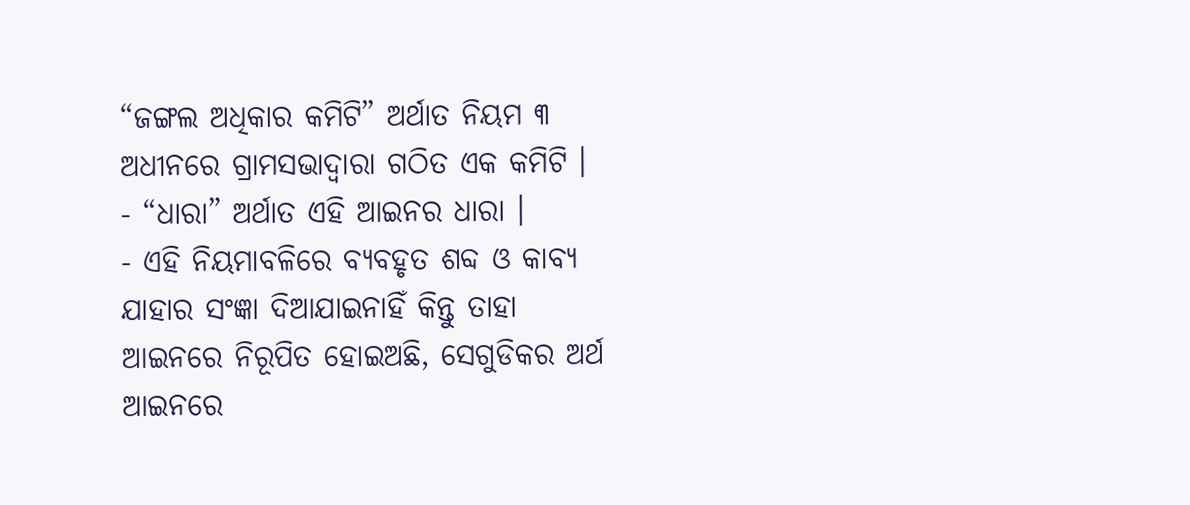“ଜଙ୍ଗଲ ଅଧିକାର କମିଟି” ଅର୍ଥାତ ନିୟମ ୩ ଅଧୀନରେ ଗ୍ରାମସଭାଦ୍ବାରା ଗଠିତ ଏକ କମିଟି ।
- “ଧାରା” ଅର୍ଥାତ ଏହି ଆଇନର ଧାରା ।
- ଏହି ନିୟମାବଳିରେ ବ୍ୟବହୃତ ଶବ୍ଦ ଓ କାବ୍ୟ ଯାହାର ସଂଜ୍ଞା ଦିଆଯାଇନାହିଁ କିନ୍ତୁ ତାହା ଆଇନରେ ନିରୂପିତ ହୋଇଅଛି, ସେଗୁଡିକର ଅର୍ଥ ଆଇନରେ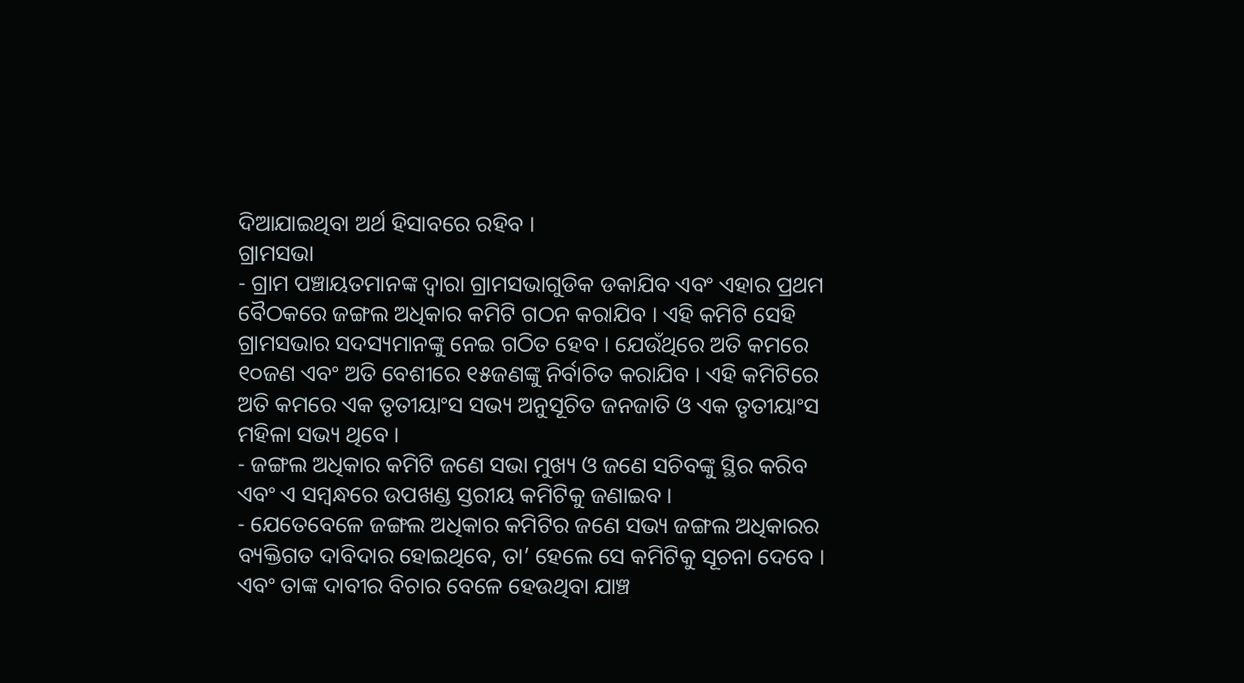ଦିଆଯାଇଥିବା ଅର୍ଥ ହିସାବରେ ରହିବ ।
ଗ୍ରାମସଭା
- ଗ୍ରାମ ପଞ୍ଚାୟତମାନଙ୍କ ଦ୍ଵାରା ଗ୍ରାମସଭାଗୁଡିକ ଡକାଯିବ ଏବଂ ଏହାର ପ୍ରଥମ ବୈଠକରେ ଜଙ୍ଗଲ ଅଧିକାର କମିଟି ଗଠନ କରାଯିବ । ଏହି କମିଟି ସେହି ଗ୍ରାମସଭାର ସଦସ୍ୟମାନଙ୍କୁ ନେଇ ଗଠିତ ହେବ । ଯେଉଁଥିରେ ଅତି କମରେ ୧୦ଜଣ ଏବଂ ଅତି ବେଶୀରେ ୧୫ଜଣଙ୍କୁ ନିର୍ବାଚିତ କରାଯିବ । ଏହି କମିଟିରେ ଅତି କମରେ ଏକ ତୃତୀୟାଂସ ସଭ୍ୟ ଅନୁସୂଚିତ ଜନଜାତି ଓ ଏକ ତୃତୀୟାଂସ ମହିଳା ସଭ୍ୟ ଥିବେ ।
- ଜଙ୍ଗଲ ଅଧିକାର କମିଟି ଜଣେ ସଭା ମୁଖ୍ୟ ଓ ଜଣେ ସଚିବଙ୍କୁ ସ୍ଥିର କରିବ ଏବଂ ଏ ସମ୍ବନ୍ଧରେ ଉପଖଣ୍ଡ ସ୍ତରୀୟ କମିଟିକୁ ଜଣାଇବ ।
- ଯେତେବେଳେ ଜଙ୍ଗଲ ଅଧିକାର କମିଟିର ଜଣେ ସଭ୍ୟ ଜଙ୍ଗଲ ଅଧିକାରର ବ୍ୟକ୍ତିଗତ ଦାବିଦାର ହୋଇଥିବେ, ତା’ ହେଲେ ସେ କମିଟିକୁ ସୂଚନା ଦେବେ । ଏବଂ ତାଙ୍କ ଦାବୀର ବିଚାର ବେଳେ ହେଉଥିବା ଯାଞ୍ଚ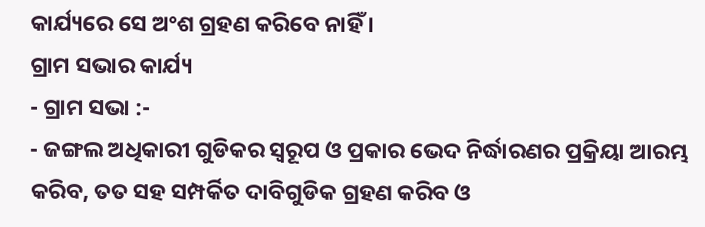କାର୍ଯ୍ୟରେ ସେ ଅଂଶ ଗ୍ରହଣ କରିବେ ନାହିଁ ।
ଗ୍ରାମ ସଭାର କାର୍ଯ୍ୟ
- ଗ୍ରାମ ସଭା :-
- ଜଙ୍ଗଲ ଅଧିକାରୀ ଗୁଡିକର ସ୍ୱରୂପ ଓ ପ୍ରକାର ଭେଦ ନିର୍ଦ୍ଧାରଣର ପ୍ରକ୍ରିୟା ଆରମ୍ଭ କରିବ, ତତ ସହ ସମ୍ପର୍କିତ ଦାବିଗୁଡିକ ଗ୍ରହଣ କରିବ ଓ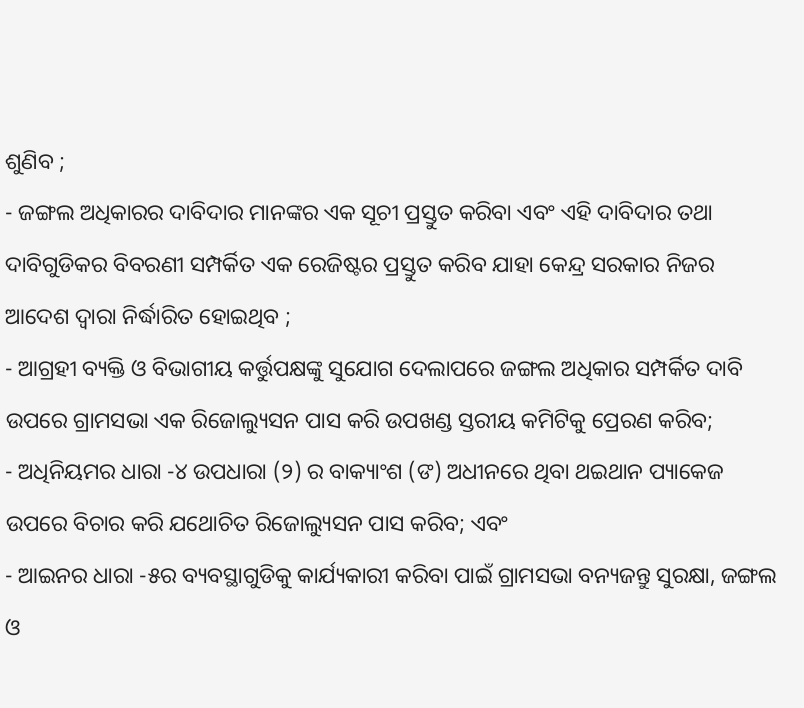ଶୁଣିବ ;
- ଜଙ୍ଗଲ ଅଧିକାରର ଦାବିଦାର ମାନଙ୍କର ଏକ ସୂଚୀ ପ୍ରସ୍ତୁତ କରିବା ଏବଂ ଏହି ଦାବିଦାର ତଥା ଦାବିଗୁଡିକର ବିବରଣୀ ସମ୍ପର୍କିତ ଏକ ରେଜିଷ୍ଟର ପ୍ରସ୍ତୁତ କରିବ ଯାହା କେନ୍ଦ୍ର ସରକାର ନିଜର ଆଦେଶ ଦ୍ଵାରା ନିର୍ଦ୍ଧାରିତ ହୋଇଥିବ ;
- ଆଗ୍ରହୀ ବ୍ୟକ୍ତି ଓ ବିଭାଗୀୟ କର୍ତ୍ତୁପକ୍ଷଙ୍କୁ ସୁଯୋଗ ଦେଲାପରେ ଜଙ୍ଗଲ ଅଧିକାର ସମ୍ପର୍କିତ ଦାବି ଉପରେ ଗ୍ରାମସଭା ଏକ ରିଜୋଲ୍ୟୁସନ ପାସ କରି ଉପଖଣ୍ଡ ସ୍ତରୀୟ କମିଟିକୁ ପ୍ରେରଣ କରିବ;
- ଅଧିନିୟମର ଧାରା -୪ ଉପଧାରା (୨) ର ବାକ୍ୟାଂଶ (ଙ) ଅଧୀନରେ ଥିବା ଥଇଥାନ ପ୍ୟାକେଜ ଉପରେ ବିଚାର କରି ଯଥୋଚିତ ରିଜୋଲ୍ୟୁସନ ପାସ କରିବ; ଏବଂ
- ଆଇନର ଧାରା -୫ର ବ୍ୟବସ୍ଥାଗୁଡିକୁ କାର୍ଯ୍ୟକାରୀ କରିବା ପାଇଁ ଗ୍ରାମସଭା ବନ୍ୟଜନ୍ତୁ ସୁରକ୍ଷା, ଜଙ୍ଗଲ ଓ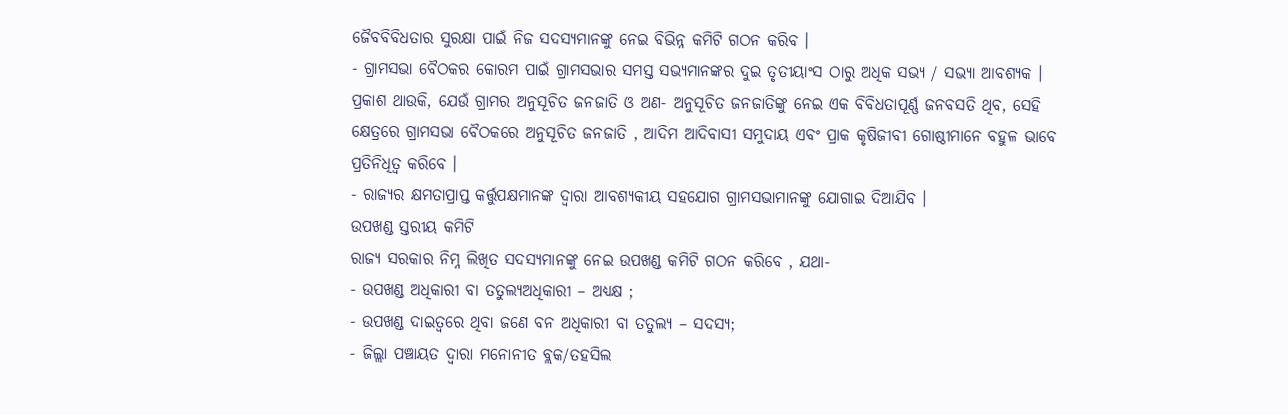ଜୈବବିବିଧତାର ସୁରକ୍ଷା ପାଇଁ ନିଜ ସଦସ୍ୟମାନଙ୍କୁ ନେଇ ବିଭିନ୍ନ କମିଟି ଗଠନ କରିବ ।
- ଗ୍ରାମସଭା ବୈଠକର କୋରମ ପାଇଁ ଗ୍ରାମସଭାର ସମସ୍ତ ସଭ୍ୟମାନଙ୍କର ଦୁଇ ତୃତୀୟାଂସ ଠାରୁ ଅଧିକ ସଭ୍ୟ / ସଭ୍ୟା ଆବଶ୍ୟକ । ପ୍ରକାଶ ଥାଉକି, ଯେଉଁ ଗ୍ରାମର ଅନୁସୂଚିତ ଜନଜାତି ଓ ଅଣ- ଅନୁସୂଚିତ ଜନଜାତିଙ୍କୁ ନେଇ ଏକ ବିବିଧତାପୂର୍ଣ୍ଣ ଜନବସତି ଥିବ, ସେହି କ୍ଷେତ୍ରରେ ଗ୍ରାମସଭା ବୈଠକରେ ଅନୁସୂଚିତ ଜନଜାତି , ଆଦିମ ଆଦିବାସୀ ସମୁଦାୟ ଏବଂ ପ୍ରାକ କୃଷିଜୀବୀ ଗୋଷ୍ଠୀମାନେ ବହୁଳ ଭାବେ ପ୍ରତିନିଧିତ୍ଵ କରିବେ ।
- ରାଜ୍ୟର କ୍ଷମତାପ୍ରାପ୍ତ କର୍ତ୍ତୁପକ୍ଷମାନଙ୍କ ଦ୍ଵାରା ଆବଶ୍ୟକୀୟ ସହଯୋଗ ଗ୍ରାମସଭାମାନଙ୍କୁ ଯୋଗାଇ ଦିଆଯିବ ।
ଉପଖଣ୍ଡ ସ୍ତରୀୟ କମିଟି
ରାଜ୍ୟ ସରକାର ନିମ୍ନ ଲିଖିତ ସଦସ୍ୟମାନଙ୍କୁ ନେଇ ଉପଖଣ୍ଡ କମିଟି ଗଠନ କରିବେ , ଯଥା-
- ଉପଖଣ୍ଡ ଅଧିକାରୀ ବା ତତୁଲ୍ୟଅଧିକାରୀ – ଅଧ୍ୟକ୍ଷ ;
- ଉପଖଣ୍ଡ ଦାଇତ୍ଵରେ ଥିବା ଜଣେ ବନ ଅଧିକାରୀ ବା ତତୁଲ୍ୟ – ସଦସ୍ୟ;
- ଜିଲ୍ଲା ପଞ୍ଚାୟତ ଦ୍ଵାରା ମନୋନୀତ ବ୍ଲକ/ତହସିଲ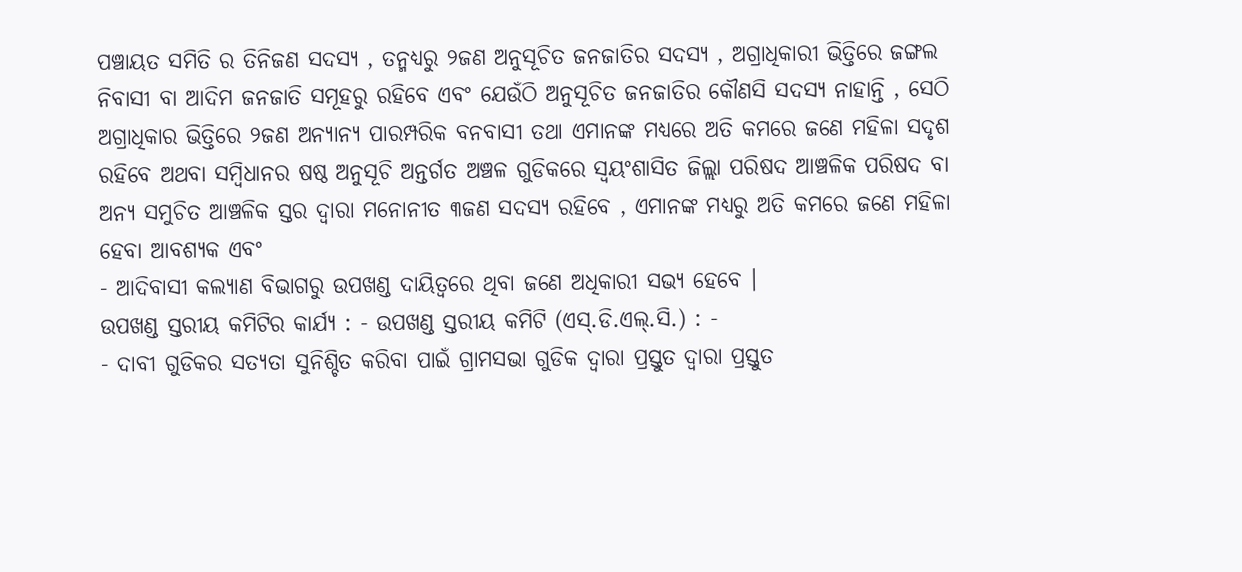ପଞ୍ଚାୟତ ସମିତି ର ତିନିଜଣ ସଦସ୍ୟ , ତନ୍ମଧ୍ୟରୁ ୨ଜଣ ଅନୁସୂଚିତ ଜନଜାତିର ସଦସ୍ୟ , ଅଗ୍ରାଧିକାରୀ ଭିତ୍ତିରେ ଜଙ୍ଗଲ ନିବାସୀ ବା ଆଦିମ ଜନଜାତି ସମୂହରୁ ରହିବେ ଏବଂ ଯେଉଁଠି ଅନୁସୂଚିତ ଜନଜାତିର କୌଣସି ସଦସ୍ୟ ନାହାନ୍ତି , ସେଠି ଅଗ୍ରାଧିକାର ଭିତ୍ତିରେ ୨ଜଣ ଅନ୍ୟାନ୍ୟ ପାରମ୍ପରିକ ବନବାସୀ ତଥା ଏମାନଙ୍କ ମଧ୍ୟରେ ଅତି କମରେ ଜଣେ ମହିଳା ସଦୃଶ ରହିବେ ଅଥବା ସମ୍ବିଧାନର ଷଷ୍ଠ ଅନୁସୂଚି ଅନ୍ତର୍ଗତ ଅଞ୍ଚଳ ଗୁଡିକରେ ସ୍ଵୟଂଶାସିତ ଜିଲ୍ଲା ପରିଷଦ ଆଞ୍ଚଳିକ ପରିଷଦ ବା ଅନ୍ୟ ସମୁଚିତ ଆଞ୍ଚଳିକ ସ୍ତର ଦ୍ଵାରା ମନୋନୀତ ୩ଜଣ ସଦସ୍ୟ ରହିବେ , ଏମାନଙ୍କ ମଧ୍ୟରୁ ଅତି କମରେ ଜଣେ ମହିଳା ହେବା ଆବଶ୍ୟକ ଏବଂ
- ଆଦିବାସୀ କଲ୍ୟାଣ ବିଭାଗରୁ ଉପଖଣ୍ଡ ଦାୟିତ୍ଵରେ ଥିବା ଜଣେ ଅଧିକାରୀ ସଭ୍ୟ ହେବେ ।
ଉପଖଣ୍ଡ ସ୍ତରୀୟ କମିଟିର କାର୍ଯ୍ୟ : - ଉପଖଣ୍ଡ ସ୍ତରୀୟ କମିଟି (ଏସ୍.ଡି.ଏଲ୍.ସି.) : -
- ଦାବୀ ଗୁଡିକର ସତ୍ୟତା ସୁନିଶ୍ଚିତ କରିବା ପାଇଁ ଗ୍ରାମସଭା ଗୁଡିକ ଦ୍ଵାରା ପ୍ରସ୍ତୁତ ଦ୍ଵାରା ପ୍ରସ୍ତୁତ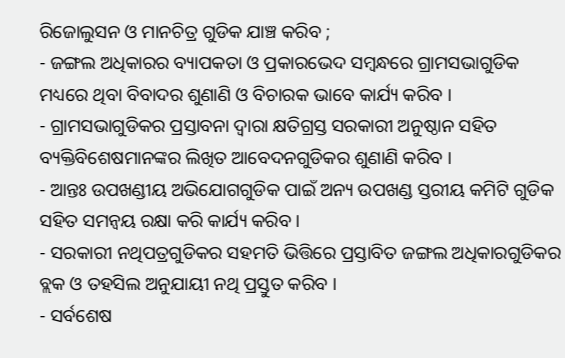ରିଜୋଲୁସନ ଓ ମାନଚିତ୍ର ଗୁଡିକ ଯାଞ୍ଚ କରିବ ;
- ଜଙ୍ଗଲ ଅଧିକାରର ବ୍ୟାପକତା ଓ ପ୍ରକାରଭେଦ ସମ୍ବନ୍ଧରେ ଗ୍ରାମସଭାଗୁଡିକ ମଧ୍ୟରେ ଥିବା ବିବାଦର ଶୁଣାଣି ଓ ବିଚାରକ ଭାବେ କାର୍ଯ୍ୟ କରିବ ।
- ଗ୍ରାମସଭାଗୁଡିକର ପ୍ରସ୍ତାବନା ଦ୍ଵାରା କ୍ଷତିଗ୍ରସ୍ତ ସରକାରୀ ଅନୁଷ୍ଠାନ ସହିତ ବ୍ୟକ୍ତିବିଶେଷମାନଙ୍କର ଲିଖିତ ଆବେଦନଗୁଡିକର ଶୁଣାଣି କରିବ ।
- ଆନ୍ତଃ ଉପଖଣ୍ଡୀୟ ଅଭିଯୋଗଗୁଡିକ ପାଇଁ ଅନ୍ୟ ଉପଖଣ୍ଡ ସ୍ତରୀୟ କମିଟି ଗୁଡିକ ସହିତ ସମନ୍ଵୟ ରକ୍ଷା କରି କାର୍ଯ୍ୟ କରିବ ।
- ସରକାରୀ ନଥିପତ୍ରଗୁଡିକର ସହମତି ଭିତ୍ତିରେ ପ୍ରସ୍ତାବିତ ଜଙ୍ଗଲ ଅଧିକାରଗୁଡିକର ବ୍ଲକ ଓ ତହସିଲ ଅନୁଯାୟୀ ନଥି ପ୍ରସ୍ତୁତ କରିବ ।
- ସର୍ବଶେଷ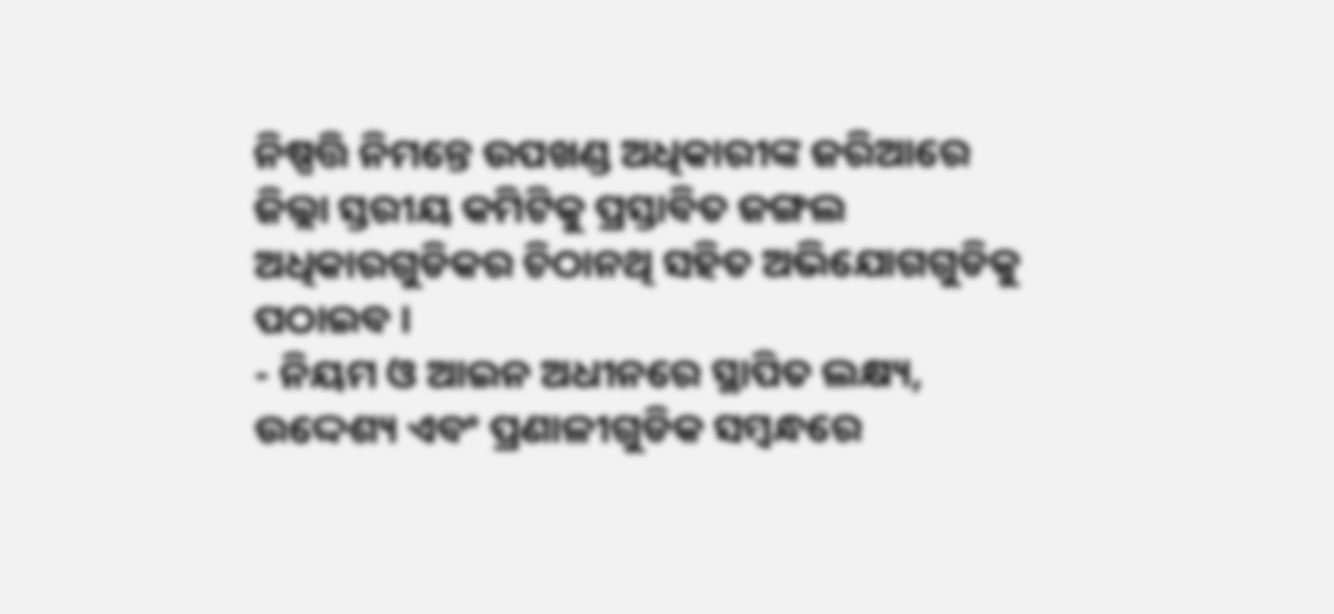ନିଷ୍ପତ୍ତି ନିମନ୍ତେ ଉପଖଣ୍ଡ ଅଧିକାରୀଙ୍କ ଜରିଆରେ ଜିଲ୍ଲା ସ୍ତରୀୟ କମିଟିକୁ ପ୍ରସ୍ତାବିତ ଜଙ୍ଗଲ ଅଧିକାରଗୁଡିକର ଚିଠାନଥି ସହିତ ଅଭିଯୋଗଗୁଡିକୁ ପଠାଇବ ।
- ନିୟମ ଓ ଆଇନ ଅଧୀନରେ ସ୍ଥାପିତ ଲକ୍ଷ୍ୟ, ଉଦ୍ଦେଶ୍ୟ ଏବଂ ପ୍ରଣାଳୀଗୁଡିକ ସମ୍ବନ୍ଧରେ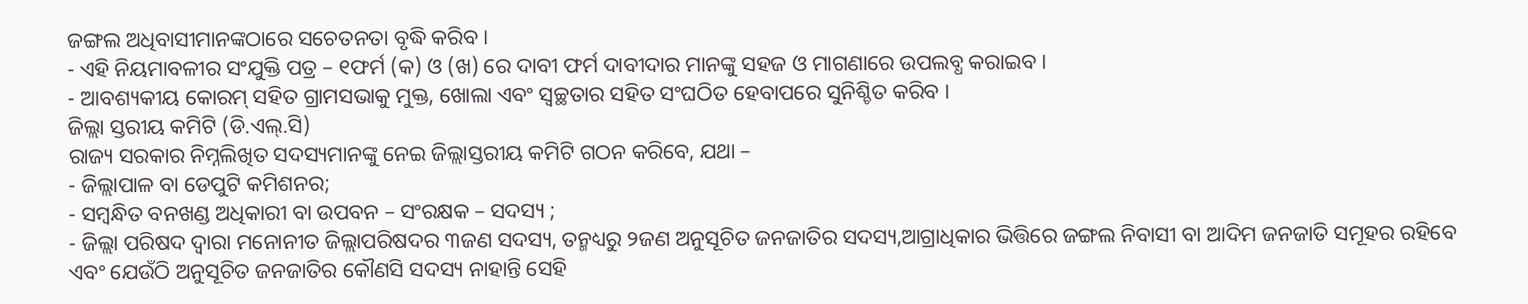ଜଙ୍ଗଲ ଅଧିବାସୀମାନଙ୍କଠାରେ ସଚେତନତା ବୃଦ୍ଧି କରିବ ।
- ଏହି ନିୟମାବଳୀର ସଂଯୁକ୍ତି ପତ୍ର – ୧ଫର୍ମ (କ) ଓ (ଖ) ରେ ଦାବୀ ଫର୍ମ ଦାବୀଦାର ମାନଙ୍କୁ ସହଜ ଓ ମାଗଣାରେ ଉପଲବ୍ଧ କରାଇବ ।
- ଆବଶ୍ୟକୀୟ କୋରମ୍ ସହିତ ଗ୍ରାମସଭାକୁ ମୁକ୍ତ, ଖୋଲା ଏବଂ ସ୍ଵଚ୍ଛତାର ସହିତ ସଂଘଠିତ ହେବାପରେ ସୁନିଶ୍ଚିତ କରିବ ।
ଜିଲ୍ଲା ସ୍ତରୀୟ କମିଟି (ଡି.ଏଲ୍.ସି)
ରାଜ୍ୟ ସରକାର ନିମ୍ନଲିଖିତ ସଦସ୍ୟମାନଙ୍କୁ ନେଇ ଜିଲ୍ଲାସ୍ତରୀୟ କମିଟି ଗଠନ କରିବେ, ଯଥା –
- ଜିଲ୍ଲାପାଳ ବା ଡେପୁଟି କମିଶନର;
- ସମ୍ବନ୍ଧିତ ବନଖଣ୍ଡ ଅଧିକାରୀ ବା ଉପବନ – ସଂରକ୍ଷକ – ସଦସ୍ୟ ;
- ଜିଲ୍ଲା ପରିଷଦ ଦ୍ଵାରା ମନୋନୀତ ଜିଲ୍ଲାପରିଷଦର ୩ଜଣ ସଦସ୍ୟ, ତନ୍ମଧ୍ୟରୁ ୨ଜଣ ଅନୁସୂଚିତ ଜନଜାତିର ସଦସ୍ୟ,ଆଗ୍ରାଧିକାର ଭିତ୍ତିରେ ଜଙ୍ଗଲ ନିବାସୀ ବା ଆଦିମ ଜନଜାତି ସମୂହର ରହିବେ ଏବଂ ଯେଉଁଠି ଅନୁସୂଚିତ ଜନଜାତିର କୌଣସି ସଦସ୍ୟ ନାହାନ୍ତି ସେହି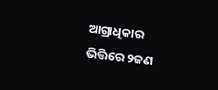ଆଗ୍ରାଧିକାର ଭିତ୍ତିରେ ୨ଜଣ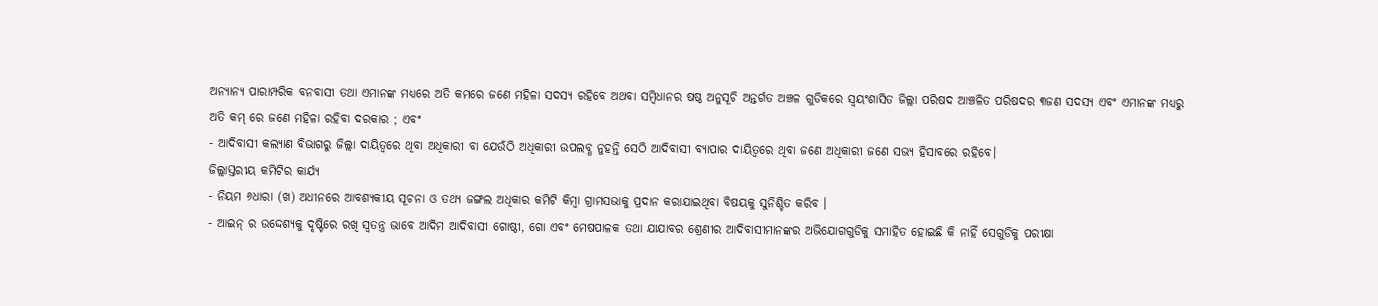ଅନ୍ୟାନ୍ୟ ପାରାମ୍ପରିକ ବନବାସୀ ତଥା ଏମାନଙ୍କ ମଧ୍ୟରେ ଅତି କମରେ ଜଣେ ମହିଳା ସଦସ୍ୟ ରହିବେ ଅଥବା ସମ୍ବିଧାନର ଷଷ୍ଠ ଅନୁସୂଚି ଅନ୍ତର୍ଗତ ଅଞ୍ଚଳ ଗୁଡିକରେ ସ୍ଵୟଂଶାସିତ ଜିଲ୍ଲା ପରିଷଦ ଆଞ୍ଚଳିତ ପରିଷଦର ୩ଜଣ ସଦସ୍ୟ ଏବଂ ଏମାନଙ୍କ ମଧ୍ୟରୁ ଅତି କମ୍ ରେ ଜଣେ ମହିଳା ରହିବା ଦରକାର ; ଏବଂ
- ଆଦିବାସୀ କଲ୍ୟାଣ ବିଭାଗରୁ ଜିଲ୍ଲା ଦାୟିତ୍ଵରେ ଥିବା ଅଧିକାରୀ ବା ଯେଉଁଠି ଅଧିକାରୀ ଉପଲବ୍ଧ ନୁହନ୍ତି ସେଠି ଆଦିବାସୀ ବ୍ୟାପାର ଦାୟିତ୍ଵରେ ଥିବା ଜଣେ ଅଧିକାରୀ ଜଣେ ସଭ୍ଯ ହିସାବରେ ରହିବେ।
ଜିଲ୍ଲାସ୍ତରୀୟ କମିଟିର କାର୍ଯ୍ୟ
- ନିୟମ ୬ଧାରା (ଖ) ଅଧୀନରେ ଆବଶ୍ୟକୀୟ ସୂଚନା ଓ ତଥ୍ୟ ଜଙ୍ଗଲ ଅଧିକାର କମିଟି କିମ୍ବା ଗ୍ରାମସଭାକୁ ପ୍ରଦାନ କରାଯାଇଥିବା ବିଷୟକୁ ସୁନିଶ୍ଚିତ କରିବ ।
- ଆଇନ୍ ର ଉଦ୍ଦେଶ୍ୟକୁ ଦୃଷ୍ଟିରେ ରଖି ସ୍ଵତନ୍ତ୍ର ଭାବେ ଆଦିମ ଆଦିବାସୀ ଗୋଷ୍ଠୀ, ଗୋ ଏବଂ ମେଷପାଳକ ତଥା ଯାଯାବର ଶ୍ରେଣୀର ଆଦିବାସୀମାନଙ୍କର ଅଭିଯୋଗଗୁଡିକୁ ସମାହିତ ହୋଇଛି କି ନାହିଁ ସେଗୁଡିକୁ ପରୀକ୍ଷା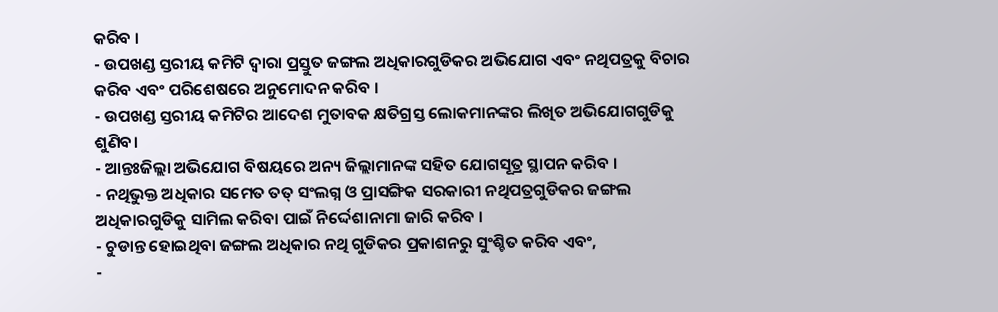କରିବ ।
- ଉପଖଣ୍ଡ ସ୍ତରୀୟ କମିଟି ଦ୍ଵାରା ପ୍ରସ୍ତୁତ ଜଙ୍ଗଲ ଅଧିକାରଗୁଡିକର ଅଭିଯୋଗ ଏବଂ ନଥିପତ୍ରକୁ ବିଚାର କରିବ ଏବଂ ପରିଶେଷରେ ଅନୁମୋଦନ କରିବ ।
- ଉପଖଣ୍ଡ ସ୍ତରୀୟ କମିଟିର ଆଦେଶ ମୁତାବକ କ୍ଷତିଗ୍ରସ୍ତ ଲୋକମାନଙ୍କର ଲିଖିତ ଅଭିଯୋଗଗୁଡିକୁ ଶୁଣିବ।
- ଆନ୍ତଃଜିଲ୍ଲା ଅଭିଯୋଗ ବିଷୟରେ ଅନ୍ୟ ଜିଲ୍ଲାମାନଙ୍କ ସହିତ ଯୋଗସୂତ୍ର ସ୍ଥାପନ କରିବ ।
- ନଥିଭୁକ୍ତ ଅଧିକାର ସମେତ ତତ୍ ସଂଲଗ୍ନ ଓ ପ୍ରାସଙ୍ଗିକ ସରକାରୀ ନଥିପତ୍ରଗୁଡିକର ଜଙ୍ଗଲ ଅଧିକାରଗୁଡିକୁ ସାମିଲ କରିବା ପାଇଁ ନିର୍ଦ୍ଦେଶାନାମା ଜାରି କରିବ ।
- ଚୁଡାନ୍ତ ହୋଇଥିବା ଜଙ୍ଗଲ ଅଧିକାର ନଥି ଗୁଡିକର ପ୍ରକାଶନରୁ ସୁଂଶ୍ଚିତ କରିବ ଏବଂ,
-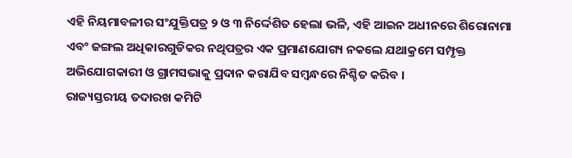ଏହି ନିୟମାବଳୀର ସଂଯୁକ୍ତିପତ୍ର ୨ ଓ ୩ ନିର୍ଦ୍ଦେଶିତ ହେଲା ଭଳି, ଏହି ଆଇନ ଅଧୀନରେ ଶିରୋନାମା ଏବଂ ଜଙ୍ଗଲ ଅଧିକାରଗୁଡିକର ନଥିପତ୍ରର ଏକ ପ୍ରମାଣଯୋଗ୍ୟ ନକଲେ ଯଥାକ୍ରମେ ସମ୍ପୃକ୍ତ ଅଭିଯୋଗକାରୀ ଓ ଗ୍ରାମସଭାକୁ ପ୍ରଦାନ କରାଯିବ ସମ୍ବନ୍ଧରେ ନିଶ୍ଚିତ କରିବ ।
ରାଜ୍ୟସ୍ତରୀୟ ତଦାରଖ କମିଟି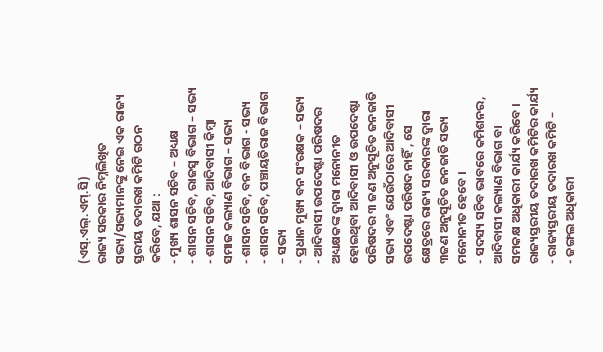(ଏସ୍.ଏଲ୍.ଏମ୍.ସି)
ରାଜ୍ୟ ସରକାର ନିମ୍ନଲିଖିତ ସଭ୍ୟ/ସଭ୍ୟମାନଙ୍କୁ ନେଇ ଏକ ରାଜ୍ୟ ସ୍ତରୀୟ ତଦାରଖ କମିଟି ଗଠନ କରିବେ, ଯଥା :
- ମୁଖ୍ୟ ଶାସନ ସଚିବ – ଅଧ୍ୟକ୍ଷ
- ଶାସନ ସଚିବ, ରାଜସ୍ୱ ବିଭାଗ – ସଭ୍ୟ
- ଶାସନ ସଚିବ, ଆଦିବାସୀ କିମ୍ବା ସମାଜ କଲ୍ୟାଣ ବିଭାଗ – ସଭ୍ୟ
- ଶାସନ ସଚିବ, ବନ ବିଭାଗ - ସଭ୍ୟ
- ଶାସନ ସଚିବ, ପଞ୍ଚାୟତିରାଜ ବିଭାଗ – ସଭ୍ୟ
- ପ୍ରଧାନ ମୁଖ୍ୟ ବନ ସଂରକ୍ଷକ – ସଭ୍ୟ
- ଆଦିବାସୀ ଉପଦେଷ୍ଟା ପରିଷଦର ଅଧ୍ୟକ୍ଷକଙ୍କ ଦ୍ଵାରା ମନୋନୀତ ହୋଇଥିବା ଆଦିବାସୀ ଓ ଉପଦେଷ୍ଟା ପରିଷଦର ୩ ଜଣ ଅନୁସୂଚିତ ଜନଜାତି ସଭ୍ୟ ଏବଂ ଯେଉଁଠାରେ ଆଦିବାସୀ ଉପଦେଷ୍ଟା ପରିଷଦ ନାହିଁ , ସେ କ୍ଷେତ୍ରରେ ରାଜ୍ୟ ସରକାରଙ୍କ ଦ୍ଵାରା ୩ଜଣ ଅନୁସୂଚିତ ଜନଜାତି ସଭ୍ୟ ମନୋନୀତ ହେବେ ।
- ସଦସ୍ୟ ସଚିବ ଭାବରେ କମିଶନର, ଆଦିବାସୀ କଲ୍ୟାଣ ବିଭାଗ ବା ସମକକ୍ଷ ଅଧିକାରୀ କାର୍ଯ୍ୟ କରିବେ ।
ରାଜ୍ୟସ୍ତରୀୟ ତଦାରଖ କମିଟିର କାର୍ଯ୍ୟ
- ରାଜ୍ୟସ୍ତରୀୟ ତଦାରଖ କମିଟି –
- ଜଙ୍ଗଲ ଅଧିକାରୀ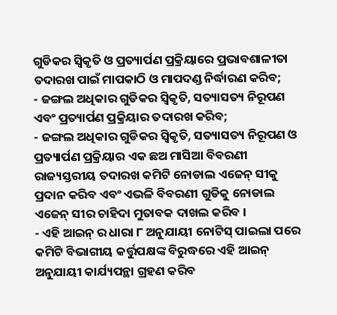ଗୁଡିକର ସ୍ଵିକୃତି ଓ ପ୍ରତ୍ୟାର୍ପଣ ପ୍ରକ୍ରିୟାରେ ପ୍ରଭାବଶାଳୀତା ତଦାରଖ ପାଇଁ ମାପକାଠି ଓ ମାପଦଣ୍ଡ ନିର୍ଦ୍ଧାରଣ କରିବ;
- ଜଙ୍ଗଲ ଅଧିକାର ଗୁଡିକର ସ୍ଵିକୃତି, ସତ୍ୟାସତ୍ୟ ନିରୂପଣ ଏବଂ ପ୍ରତ୍ୟାର୍ପଣ ପ୍ରକ୍ରିୟାର ତଦାରଖ କରିବ;
- ଜଙ୍ଗଲ ଅଧିକାର ଗୁଡିକର ସ୍ଵିକୃତି, ସତ୍ୟାସତ୍ୟ ନିରୂପଣ ଓ ପ୍ରତ୍ୟାର୍ପଣ ପ୍ରକ୍ରିୟାର ଏକ ଛଅ ମାସିଆ ବିବରଣୀ ରାଜ୍ୟସ୍ତରୀୟ ତଦାରଖ କମିଟି ନୋଡାଲ ଏଜେନ୍ ସୀକୁ ପ୍ରଦାନ କରିବ ଏବଂ ଏଭଳି ବିବରଣୀ ଗୁଡିକୁ ନୋଡାଲ ଏଜେନ୍ ସୀର ଚାହିଦା ମୁତାବକ ଦାଖଲ କରିବ ।
- ଏହି ଆଇନ୍ ର ଧାରା ୮ ଅନୁଯାୟୀ ନୋଟିସ୍ ପାଇଲା ପରେ କମିଟି ବିଭାଗୀୟ କର୍ତ୍ତୁପକ୍ଷଙ୍କ ବିରୁଦ୍ଧରେ ଏହି ଆଇନ୍ ଅନୁଯାୟୀ କାର୍ଯ୍ୟପନ୍ଥା ଗ୍ରହଣ କରିବ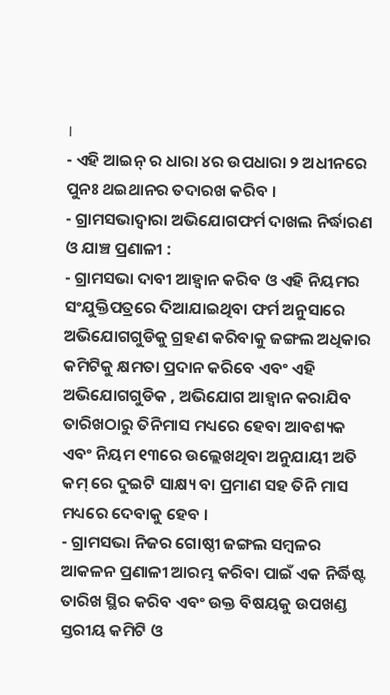।
- ଏହି ଆଇନ୍ ର ଧାରା ୪ର ଉପଧାରା ୨ ଅଧୀନରେ ପୁନଃ ଥଇଥାନର ତଦାରଖ କରିବ ।
- ଗ୍ରାମସଭାଦ୍ଵାରା ଅଭିଯୋଗଫର୍ମ ଦାଖଲ ନିର୍ଦ୍ଧାରଣ ଓ ଯାଞ୍ଚ ପ୍ରଣାଳୀ :
- ଗ୍ରାମସଭା ଦାବୀ ଆହ୍ଵାନ କରିବ ଓ ଏହି ନିୟମର ସଂଯୁକ୍ତିପତ୍ରରେ ଦିଆଯାଇଥିବା ଫର୍ମ ଅନୁସାରେ ଅଭିଯୋଗଗୁଡିକୁ ଗ୍ରହଣ କରିବାକୁ ଜଙ୍ଗଲ ଅଧିକାର କମିଟିକୁ କ୍ଷମତା ପ୍ରଦାନ କରିବେ ଏବଂ ଏହି ଅଭିଯୋଗଗୁଡିକ , ଅଭିଯୋଗ ଆହ୍ଵାନ କରାଯିବ ତାରିଖଠାରୁ ତିନିମାସ ମଧ୍ୟରେ ହେବା ଆବଶ୍ୟକ ଏବଂ ନିୟମ ୧୩ରେ ଉଲ୍ଲେଖଥିବା ଅନୁଯାୟୀ ଅତି କମ୍ ରେ ଦୁଇଟି ସାକ୍ଷ୍ୟ ବା ପ୍ରମାଣ ସହ ତିନି ମାସ ମଧ୍ୟରେ ଦେବାକୁ ହେବ ।
- ଗ୍ରାମସଭା ନିଜର ଗୋଷ୍ଠୀ ଜଙ୍ଗଲ ସମ୍ବଳର ଆକଳନ ପ୍ରଣାଳୀ ଆରମ୍ଭ କରିବା ପାଇଁ ଏକ ନିର୍ଦ୍ଧିଷ୍ଟ ତାରିଖ ସ୍ଥିର କରିବ ଏବଂ ଉକ୍ତ ବିଷୟକୁ ଉପଖଣ୍ଡ ସ୍ତରୀୟ କମିଟି ଓ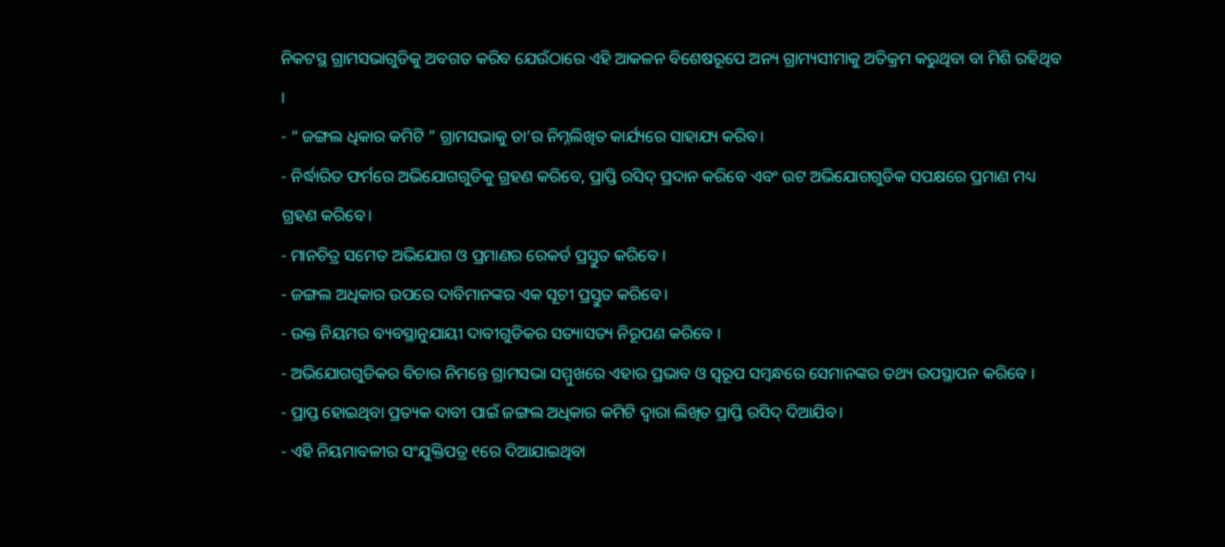ନିକଟସ୍ଥ ଗ୍ରାମସଭାଗୁଡିକୁ ଅବଗତ କରିବ ଯେଉଁଠାରେ ଏହି ଆକଳନ ବିଶେଷରୂପେ ଅନ୍ୟ ଗ୍ରାମ୍ୟସୀମାକୁ ଅତିକ୍ରମ କରୁଥିବା ବା ମିଶି ରହିଥିବ ।
- “ ଜଙ୍ଗଲ ଧିକାର କମିଟି ” ଗ୍ରାମସଭାକୁ ତା’ର ନିମ୍ନଲିଖିତ କାର୍ଯ୍ୟରେ ସାହାଯ୍ୟ କରିବ।
- ନିର୍ଦ୍ଧାରିତ ଫର୍ମରେ ଅଭିଯୋଗଗୁଡିକୁ ଗ୍ରହଣ କରିବେ, ପ୍ରାପ୍ତି ରସିଦ୍ ପ୍ରଦାନ କରିବେ ଏବଂ ଉଟ ଅଭିଯୋଗଗୁଡିକ ସପକ୍ଷରେ ପ୍ରମାଣ ମଧ୍ୟ ଗ୍ରହଣ କରିବେ।
- ମାନଚିତ୍ର ସମେତ ଅଭିଯୋଗ ଓ ପ୍ରମାଣର ରେକର୍ଡ ପ୍ରସ୍ତୁତ କରିବେ ।
- ଜଙ୍ଗଲ ଅଧିକାର ଉପରେ ଦାବିମାନଙ୍କର ଏକ ସୂଚୀ ପ୍ରସ୍ତୁତ କରିବେ।
- ଉକ୍ତ ନିୟମର ବ୍ୟବସ୍ଥାନୁଯାୟୀ ଦାବୀଗୁଡିକର ସତ୍ୟାସତ୍ୟ ନିରୂପଣ କରିବେ ।
- ଅଭିଯୋଗଗୁଡିକର ବିଚାର ନିମନ୍ତେ ଗ୍ରାମସଭା ସମ୍ମୁଖରେ ଏହାର ପ୍ରଭାବ ଓ ସ୍ୱରୂପ ସମ୍ବନ୍ଧରେ ସେମାନଙ୍କର ତଥ୍ୟ ଉପସ୍ଥାପନ କରିବେ ।
- ପ୍ରାପ୍ତ ହୋଇଥିବା ପ୍ରତ୍ୟକ ଦାବୀ ପାଇଁ ଜଙ୍ଗଲ ଅଧିକାର କମିଟି ଦ୍ଵାରା ଲିଖିତ ପ୍ରାପ୍ତି ରସିଦ୍ ଦିଆଯିବ।
- ଏହି ନିୟମାବଳୀର ସଂଯୁକ୍ତିପତ୍ର ୧ରେ ଦିଆଯାଇଥିବା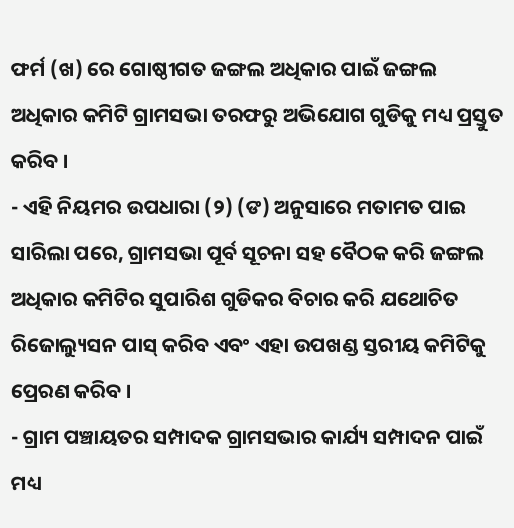ଫର୍ମ (ଖ) ରେ ଗୋଷ୍ଠୀଗତ ଜଙ୍ଗଲ ଅଧିକାର ପାଇଁ ଜଙ୍ଗଲ ଅଧିକାର କମିଟି ଗ୍ରାମସଭା ତରଫରୁ ଅଭିଯୋଗ ଗୁଡିକୁ ମଧ୍ୟ ପ୍ରସ୍ତୁତ କରିବ ।
- ଏହି ନିୟମର ଉପଧାରା (୨) (ଙ) ଅନୁସାରେ ମତାମତ ପାଇ ସାରିଲା ପରେ, ଗ୍ରାମସଭା ପୂର୍ବ ସୂଚନା ସହ ବୈଠକ କରି ଜଙ୍ଗଲ ଅଧିକାର କମିଟିର ସୁପାରିଶ ଗୁଡିକର ବିଚାର କରି ଯଥୋଚିତ ରିଜୋଲ୍ୟୁସନ ପାସ୍ କରିବ ଏବଂ ଏହା ଉପଖଣ୍ଡ ସ୍ତରୀୟ କମିଟିକୁ ପ୍ରେରଣ କରିବ ।
- ଗ୍ରାମ ପଞ୍ଚାୟତର ସମ୍ପାଦକ ଗ୍ରାମସଭାର କାର୍ଯ୍ୟ ସମ୍ପାଦନ ପାଇଁ ମଧ୍ୟ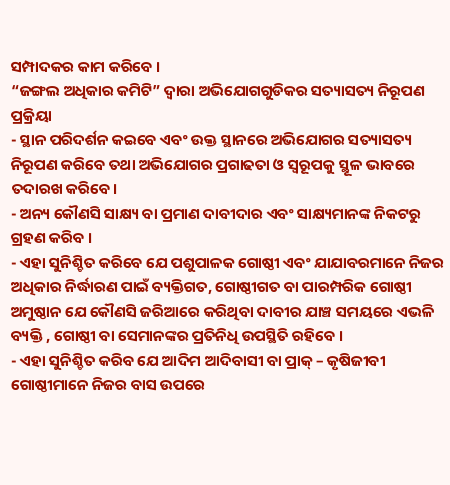ସମ୍ପାଦକର କାମ କରିବେ ।
“ଜଙ୍ଗଲ ଅଧିକାର କମିଟି” ଦ୍ଵାରା ଅଭିଯୋଗଗୁଡିକର ସତ୍ୟାସତ୍ୟ ନିରୂପଣ ପ୍ରକ୍ରିୟା
- ସ୍ଥାନ ପରିଦର୍ଶନ କଇବେ ଏବଂ ଉକ୍ତ ସ୍ଥାନରେ ଅଭିଯୋଗର ସତ୍ୟାସତ୍ୟ ନିରୂପଣ କରିବେ ତଥା ଅଭିଯୋଗର ପ୍ରଗାଢତା ଓ ସ୍ୱରୂପକୁ ସ୍ଥୂଳ ଭାବରେ ତଦାରଖ କରିବେ।
- ଅନ୍ୟ କୌଣସି ସାକ୍ଷ୍ୟ ବା ପ୍ରମାଣ ଦାବୀଦାର ଏବଂ ସାକ୍ଷ୍ୟମାନଙ୍କ ନିକଟରୁ ଗ୍ରହଣ କରିବ ।
- ଏହା ସୁନିଶ୍ଚିତ କରିବେ ଯେ ପଶୁପାଳକ ଗୋଷ୍ଠୀ ଏବଂ ଯାଯାବରମାନେ ନିଜର ଅଧିକାର ନିର୍ଦ୍ଧାରଣ ପାଇଁ ବ୍ୟକ୍ତିଗତ, ଗୋଷ୍ଠୀଗତ ବା ପାରମ୍ପରିକ ଗୋଷ୍ଠୀ ଅମୁଷ୍ଠାନ ଯେ କୌଣସି ଜରିଆରେ କରିଥିବା ଦାବୀର ଯାଞ୍ଚ ସମୟରେ ଏଭଳି ବ୍ୟକ୍ତି , ଗୋଷ୍ଠୀ ବା ସେମାନଙ୍କର ପ୍ରତିନିଧି ଉପସ୍ଥିତି ରହିବେ ।
- ଏହା ସୁନିଶ୍ଚିତ କରିବ ଯେ ଆଦିମ ଆଦିବାସୀ ବା ପ୍ରାକ୍ – କୃଷିଜୀବୀ ଗୋଷ୍ଠୀମାନେ ନିଜର ବାସ ଉପରେ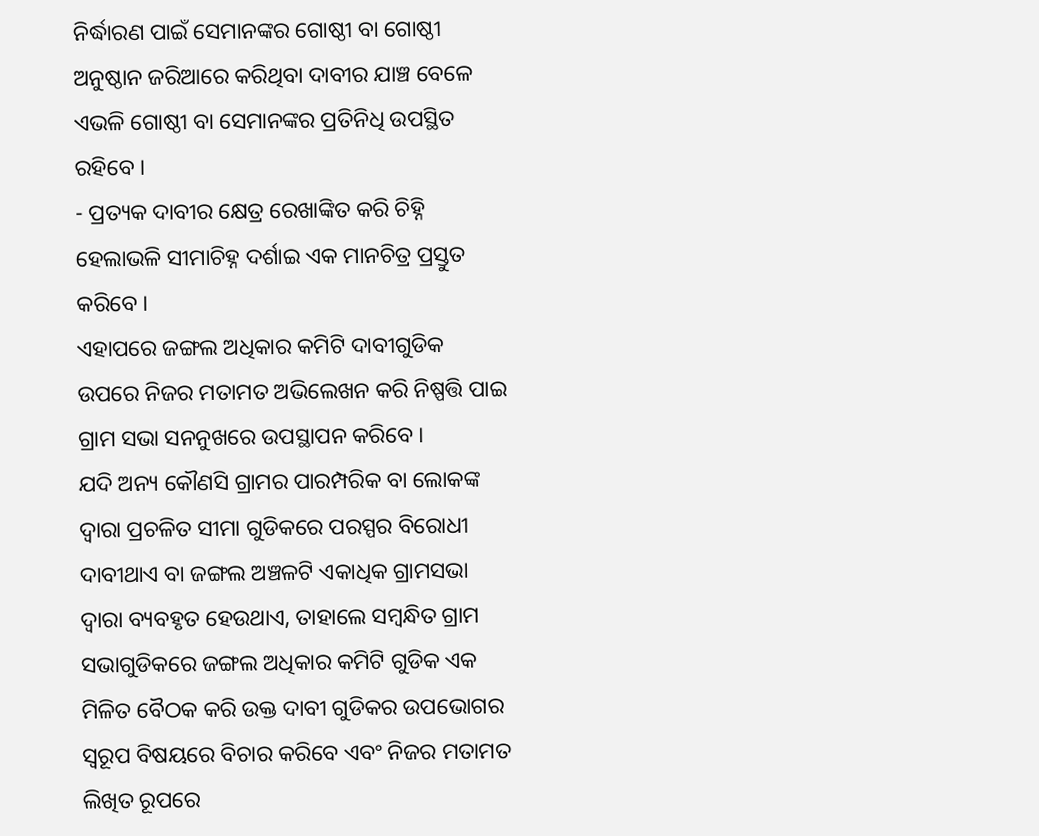ନିର୍ଦ୍ଧାରଣ ପାଇଁ ସେମାନଙ୍କର ଗୋଷ୍ଠୀ ବା ଗୋଷ୍ଠୀ ଅନୁଷ୍ଠାନ ଜରିଆରେ କରିଥିବା ଦାବୀର ଯାଞ୍ଚ ବେଳେ ଏଭଳି ଗୋଷ୍ଠୀ ବା ସେମାନଙ୍କର ପ୍ରତିନିଧି ଉପସ୍ଥିତ ରହିବେ ।
- ପ୍ରତ୍ୟକ ଦାବୀର କ୍ଷେତ୍ର ରେଖାଙ୍କିତ କରି ଚିହ୍ନି ହେଲାଭଳି ସୀମାଚିହ୍ନ ଦର୍ଶାଇ ଏକ ମାନଚିତ୍ର ପ୍ରସ୍ତୁତ କରିବେ ।
ଏହାପରେ ଜଙ୍ଗଲ ଅଧିକାର କମିଟି ଦାବୀଗୁଡିକ ଉପରେ ନିଜର ମତାମତ ଅଭିଲେଖନ କରି ନିଷ୍ପତ୍ତି ପାଇ ଗ୍ରାମ ସଭା ସନନୁଖରେ ଉପସ୍ଥାପନ କରିବେ ।
ଯଦି ଅନ୍ୟ କୌଣସି ଗ୍ରାମର ପାରମ୍ପରିକ ବା ଲୋକଙ୍କ ଦ୍ଵାରା ପ୍ରଚଳିତ ସୀମା ଗୁଡିକରେ ପରସ୍ପର ବିରୋଧୀ ଦାବୀଥାଏ ବା ଜଙ୍ଗଲ ଅଞ୍ଚଳଟି ଏକାଧିକ ଗ୍ରାମସଭା ଦ୍ଵାରା ବ୍ୟବହୃତ ହେଉଥାଏ, ତାହାଲେ ସମ୍ବନ୍ଧିତ ଗ୍ରାମ ସଭାଗୁଡିକରେ ଜଙ୍ଗଲ ଅଧିକାର କମିଟି ଗୁଡିକ ଏକ ମିଳିତ ବୈଠକ କରି ଉକ୍ତ ଦାବୀ ଗୁଡିକର ଉପଭୋଗର ସ୍ୱରୂପ ବିଷୟରେ ବିଚାର କରିବେ ଏବଂ ନିଜର ମତାମତ ଲିଖିତ ରୂପରେ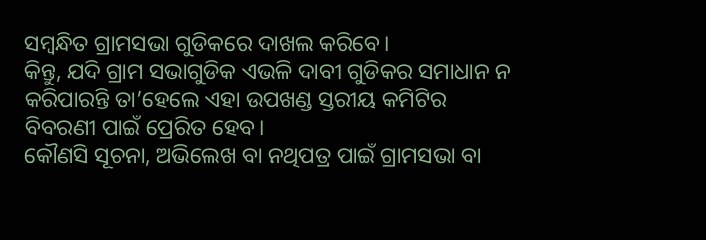ସମ୍ବନ୍ଧିତ ଗ୍ରାମସଭା ଗୁଡିକରେ ଦାଖଲ କରିବେ।
କିନ୍ତୁ, ଯଦି ଗ୍ରାମ ସଭାଗୁଡିକ ଏଭଳି ଦାବୀ ଗୁଡିକର ସମାଧାନ ନ କରିପାରନ୍ତି ତା’ହେଲେ ଏହା ଉପଖଣ୍ଡ ସ୍ତରୀୟ କମିଟିର ବିବରଣୀ ପାଇଁ ପ୍ରେରିତ ହେବ।
କୌଣସି ସୂଚନା, ଅଭିଲେଖ ବା ନଥିପତ୍ର ପାଇଁ ଗ୍ରାମସଭା ବା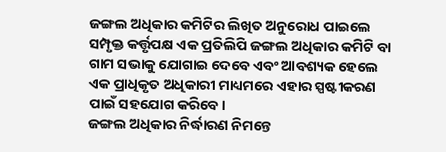ଜଙ୍ଗଲ ଅଧିକାର କମିଟିର ଲିଖିତ ଅନୁରୋଧ ପାଇଲେ ସମ୍ପୃକ୍ତ କର୍ତ୍ତୃପକ୍ଷ ଏକ ପ୍ରତିଲିପି ଜଙ୍ଗଲ ଅଧିକାର କମିଟି ବା ଗାମ ସଭାକୁ ଯୋଗାଇ ଦେବେ ଏବଂ ଆବଶ୍ୟକ ହେଲେ ଏକ ପ୍ରାଧିକୃତ ଅଧିକାରୀ ମାଧ୍ୟମରେ ଏହାର ସ୍ପଷ୍ଟୀକରଣ ପାଇଁ ସହଯୋଗ କରିବେ।
ଜଙ୍ଗଲ ଅଧିକାର ନିର୍ଦ୍ଧାରଣ ନିମନ୍ତେ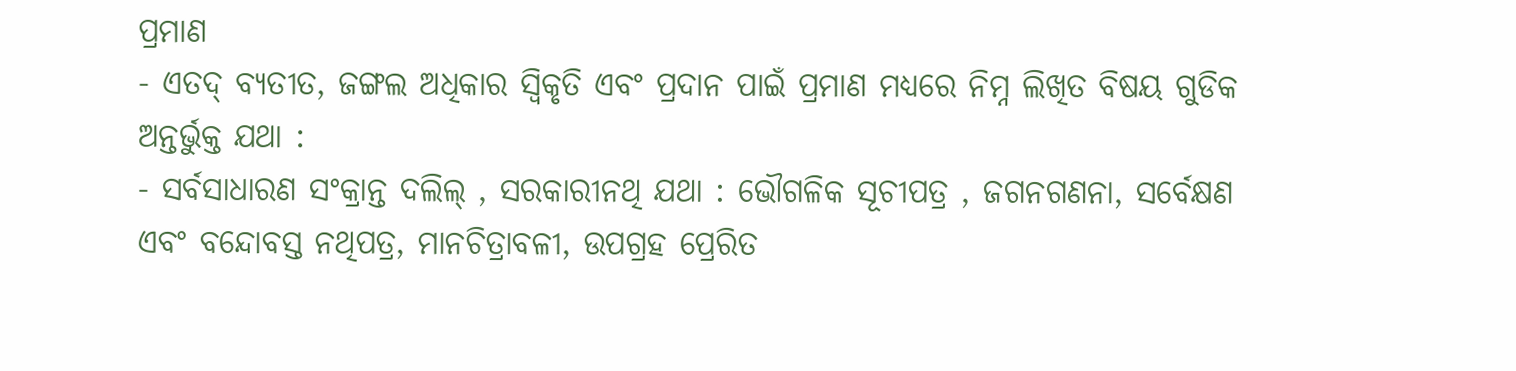ପ୍ରମାଣ
- ଏତଦ୍ ବ୍ୟତୀତ, ଜଙ୍ଗଲ ଅଧିକାର ସ୍ଵିକୃତି ଏବଂ ପ୍ରଦାନ ପାଇଁ ପ୍ରମାଣ ମଧ୍ୟରେ ନିମ୍ନ ଲିଖିତ ବିଷୟ ଗୁଡିକ ଅନ୍ତର୍ଭୁକ୍ତ ଯଥା :
- ସର୍ବସାଧାରଣ ସଂକ୍ରାନ୍ତ ଦଲିଲ୍ , ସରକାରୀନଥି ଯଥା : ଭୌଗଳିକ ସୂଚୀପତ୍ର , ଜଗନଗଣନା, ସର୍ବେକ୍ଷଣ ଏବଂ ବନ୍ଦୋବସ୍ତ ନଥିପତ୍ର, ମାନଚିତ୍ରାବଳୀ, ଉପଗ୍ରହ ପ୍ରେରିତ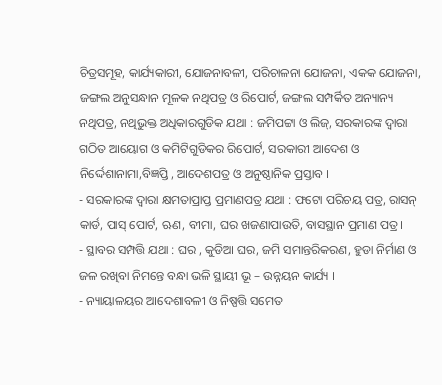ଚିତ୍ରସମୂହ, କାର୍ଯ୍ୟକାରୀ, ଯୋଜନାବଳୀ, ପରିଚାଳନା ଯୋଜନା, ଏକକ ଯୋଜନା, ଜଙ୍ଗଲ ଅନୁସନ୍ଧାନ ମୂଳକ ନଥିପତ୍ର ଓ ରିପୋର୍ଟ, ଜଙ୍ଗଲ ସମ୍ପର୍କିତ ଅନ୍ୟାନ୍ୟ ନଥିପତ୍ର, ନଥିଭୁକ୍ତ ଅଧିକାରଗୁଡିକ ଯଥା : ଜମିପଟ୍ଟା ଓ ଲିଜ୍, ସରକାରଙ୍କ ଦ୍ଵାରା ଗଠିତ ଆୟୋଗ ଓ କମିଟିଗୁଡିକର ରିପୋର୍ଟ, ସରକାରୀ ଆଦେଶ ଓ ନିର୍ଦ୍ଦେଶାନାମା,ବିଜ୍ଞପ୍ତି , ଆଦେଶପତ୍ର ଓ ଅନୁଷ୍ଠାନିକ ପ୍ରସ୍ତାବ ।
- ସରକାରଙ୍କ ଦ୍ଵାରା କ୍ଷମତାପ୍ରାପ୍ତ ପ୍ରମାଣପତ୍ର ଯଥା : ଫଟୋ ପରିଚୟ ପତ୍ର, ରାସନ୍ କାର୍ଡ, ପାସ୍ ପୋର୍ଟ, ଋଣ, ବୀମା, ଘର ଖଜଣାପାଉତି, ବାସସ୍ଥାନ ପ୍ରମାଣ ପତ୍ର ।
- ସ୍ଥାବର ସମ୍ପତ୍ତି ଯଥା : ଘର , କୁଡିଆ ଘର, ଜମି ସମାନ୍ତରିକରଣ, ହୁଡା ନିର୍ମାଣ ଓ ଜଳ ରଖିବା ନିମନ୍ତେ ବନ୍ଧା ଭଳି ସ୍ଥାୟୀ ଭୂ – ଉନ୍ନୟନ କାର୍ଯ୍ୟ ।
- ନ୍ୟାୟାଳୟର ଆଦେଶାବଳୀ ଓ ନିଷ୍ପତ୍ତି ସମେତ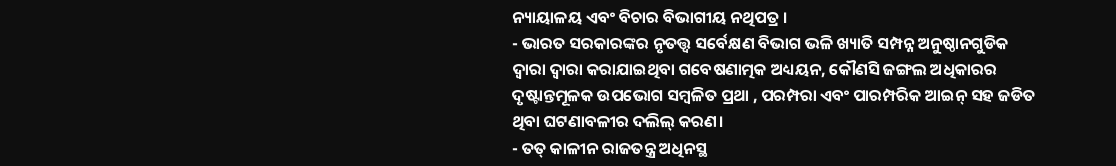ନ୍ୟାୟାଳୟ ଏବଂ ବିଚାର ବିଭାଗୀୟ ନଥିପତ୍ର ।
- ଭାରତ ସରକାରଙ୍କର ନୃତତ୍ତ୍ଵ ସର୍ବେକ୍ଷଣ ବିଭାଗ ଭଳି ଖ୍ୟାତି ସମ୍ପନ୍ନ ଅନୁଷ୍ଠାନଗୁଡିକ ଦ୍ଵାରା ଦ୍ଵାରା କରାଯାଇଥିବା ଗବେଷଣାତ୍ମକ ଅଧ୍ୟୟନ, କୌଣସି ଜଙ୍ଗଲ ଅଧିକାରର ଦୃଷ୍ଟାନ୍ତମୂଳକ ଉପଭୋଗ ସମ୍ବଳିତ ପ୍ରଥା , ପରମ୍ପରା ଏବଂ ପାରମ୍ପରିକ ଆଇନ୍ ସହ ଜଡିତ ଥିବା ଘଟଣାବଳୀର ଦଲିଲ୍ କରଣ।
- ତତ୍ କାଳୀନ ରାଜତନ୍ତ୍ର ଅଧିନସ୍ଥ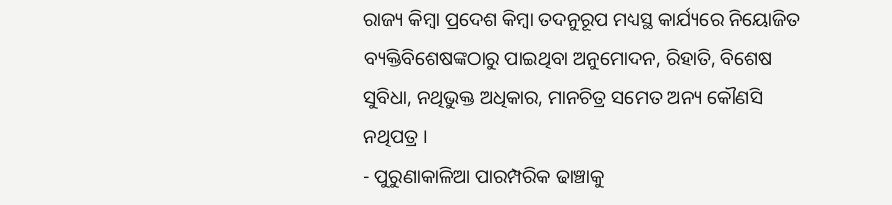ରାଜ୍ୟ କିମ୍ବା ପ୍ରଦେଶ କିମ୍ବା ତଦନୁରୂପ ମଧ୍ୟସ୍ଥ କାର୍ଯ୍ୟରେ ନିୟୋଜିତ ବ୍ୟକ୍ତିବିଶେଷଙ୍କଠାରୁ ପାଇଥିବା ଅନୁମୋଦନ, ରିହାତି, ବିଶେଷ ସୁବିଧା, ନଥିଭୁକ୍ତ ଅଧିକାର, ମାନଚିତ୍ର ସମେତ ଅନ୍ୟ କୌଣସି ନଥିପତ୍ର ।
- ପୁରୁଣାକାଳିଆ ପାରମ୍ପରିକ ଢାଞ୍ଚାକୁ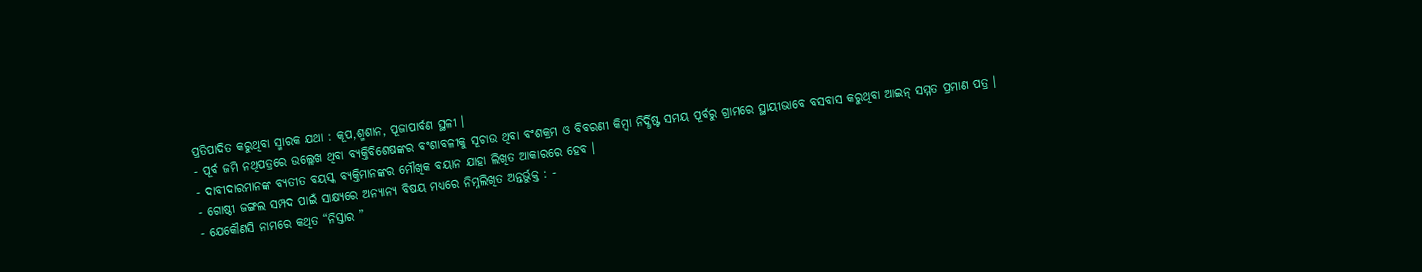ପ୍ରତିପାଦିତ କରୁଥିବା ସ୍ମାରକ ଯଥା : କୂପ,ଶ୍ମଶାନ, ପୂଜାପାର୍ବଣ ସ୍ଥଳୀ ।
- ପୂର୍ବ ଜମି ନଥିପତ୍ରରେ ଉଲ୍ଲେଖ ଥିବା ବ୍ୟକ୍ତିବିଶେଷଙ୍କର ବଂଶାବଳୀକୁ ସୂଚାଉ ଥିବା ବଂଶକ୍ରମ ଓ ବିବରଣୀ କିମ୍ବା ନିର୍ଦ୍ଧିଷ୍ଟ ସମୟ ପୂର୍ବରୁ ଗ୍ରାମରେ ସ୍ଥାୟୀଭାବେ ବସବାସ କରୁଥିବା ଆଇନ୍ ସମ୍ମତ ପ୍ରମାଣ ପତ୍ର ।
- ଦାବୀଦାରମାନଙ୍କ ବ୍ୟତୀତ ବୟସ୍କ ବ୍ୟକ୍ତିମାନଙ୍କର ମୌଖିକ ବୟାନ ଯାହା ଲିଖିତ ଆକାରରେ ହେବ ।
- ଗୋଷ୍ଠୀ ଜଙ୍ଗଲ ସମ୍ପଦ ପାଇଁ ସାକ୍ଷ୍ୟରେ ଅନ୍ୟାନ୍ୟ ବିଷୟ ମଧ୍ୟରେ ନିମ୍ନଲିଖିତ ଅନ୍ତର୍ଭୁକ୍ତ : -
- ଯେକୌଣସି ନାମରେ କଥିତ “ନିସ୍ତାର ”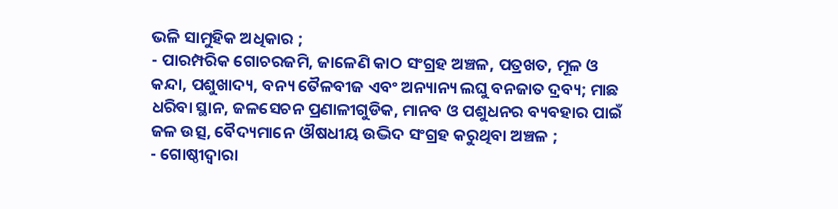ଭଳି ସାମୁହିକ ଅଧିକାର ;
- ପାରମ୍ପରିକ ଗୋଚରଜମି, ଜାଳେଣି କାଠ ସଂଗ୍ରହ ଅଞ୍ଚଳ, ପତ୍ରଖତ, ମୂଳ ଓ କନ୍ଦା, ପଶୁଖାଦ୍ୟ, ବନ୍ୟ ତୈଳବୀଜ ଏବଂ ଅନ୍ୟାନ୍ୟ ଲଘୁ ବନଜାତ ଦ୍ରବ୍ୟ; ମାଛ ଧରିବା ସ୍ଥାନ, ଜଳସେଚନ ପ୍ରଣାଳୀଗୁଡିକ, ମାନବ ଓ ପଶୁଧନର ବ୍ୟବହାର ପାଇଁ ଜଳ ଉତ୍ସ, ବୈଦ୍ୟମାନେ ଔଷଧୀୟ ଉଦ୍ଭିଦ ସଂଗ୍ରହ କରୁଥିବା ଅଞ୍ଚଳ ;
- ଗୋଷ୍ଠୀଦ୍ଵାରା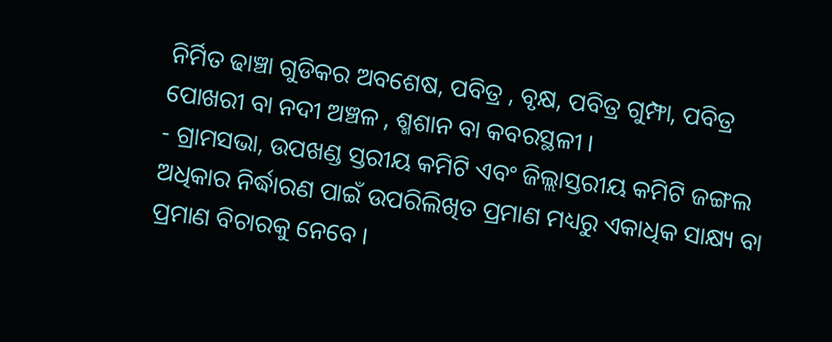ନିର୍ମିତ ଢାଞ୍ଚା ଗୁଡିକର ଅବଶେଷ, ପବିତ୍ର , ବୃକ୍ଷ, ପବିତ୍ର ଗୁମ୍ଫା, ପବିତ୍ର ପୋଖରୀ ବା ନଦୀ ଅଞ୍ଚଳ , ଶ୍ମଶାନ ବା କବରସ୍ଥଳୀ ।
- ଗ୍ରାମସଭା, ଉପଖଣ୍ଡ ସ୍ତରୀୟ କମିଟି ଏବଂ ଜିଲ୍ଲାସ୍ତରୀୟ କମିଟି ଜଙ୍ଗଲ ଅଧିକାର ନିର୍ଦ୍ଧାରଣ ପାଇଁ ଉପରିଲିଖିତ ପ୍ରମାଣ ମଧ୍ୟରୁ ଏକାଧିକ ସାକ୍ଷ୍ୟ ବା ପ୍ରମାଣ ବିଚାରକୁ ନେବେ ।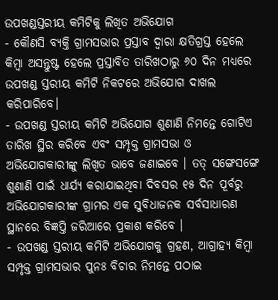ଉପଖଣ୍ଡସ୍ତରୀୟ କମିଟିକୁ ଲିଖିତ ଅଭିଯୋଗ
- କୌଣସି ବ୍ୟକ୍ତି ଗ୍ରାମସଭାର ପ୍ରସ୍ତାବ ଦ୍ଵାରା କ୍ଷତିଗ୍ରସ୍ତ ହେଲେ କିମ୍ବା ଅସନ୍ତୁଷ୍ଟ ହେଲେ ପ୍ରସ୍ତାବିତ ତାରିଖଠାରୁ ୬୦ ଦିନ ମଧ୍ୟରେ ଉପଖଣ୍ଡ ସ୍ତରୀୟ କମିଟି ନିକଟରେ ଅଭିଯୋଗ ଦାଖଲ କରିପାରିବେ।
- ଉପଖଣ୍ଡ ସ୍ତରୀୟ କମିଟି ଅଭିଯୋଗ ଶୁଣାଣି ନିମନ୍ତେ ଗୋଟିଏ ତାରିଖ ସ୍ଥିର କରିବେ ଏବଂ ସମ୍ପୃକ୍ତ ଗ୍ରାମସଭା ଓ ଅଭିଯୋଗକାରୀଙ୍କୁ ଲିଖିତ ଭାବେ ଜଣାଇବେ । ତତ୍ ସଙ୍ଗେସଙ୍ଗେ ଶୁଣାଣି ପାଇଁ ଧାର୍ଯ୍ୟ କରାଯାଇଥିବା ଦିବସର ୧୫ ଦିନ ପୂର୍ବରୁ ଅଭିଯୋଗକାରୀଙ୍କ ଗ୍ରାମର ଏକ ସୁବିଧାଜନକ ସର୍ବସାଧାରଣ ସ୍ଥାନରେ ବିଜ୍ଞପ୍ତି ଜରିଆରେ ପ୍ରକାଶ କରିବେ ।
- ଉପଖଣ୍ଡ ସ୍ତରୀୟ କମିଟି ଅଭିଯୋଗକୁ ଗ୍ରହଣ, ଆଗ୍ରାହ୍ୟ କିମ୍ବା ସମ୍ପୃକ୍ତ ଗ୍ରାମସଭାର ପୁନଃ ବିଚାର ନିମନ୍ତେ ପଠାଇ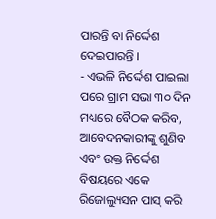ପାରନ୍ତି ବା ନିର୍ଦ୍ଦେଶ ଦେଇପାରନ୍ତି ।
- ଏଭଳି ନିର୍ଦ୍ଦେଶ ପାଇଲା ପରେ ଗ୍ରାମ ସଭା ୩୦ ଦିନ ମଧ୍ୟରେ ବୈଠକ କରିବ, ଆବେଦନକାରୀଙ୍କୁ ଶୁଣିବ ଏବଂ ଉକ୍ତ ନିର୍ଦ୍ଦେଶ ବିଷୟରେ ଏକେ ରିଜୋଲ୍ୟୁସନ ପାସ୍ କରି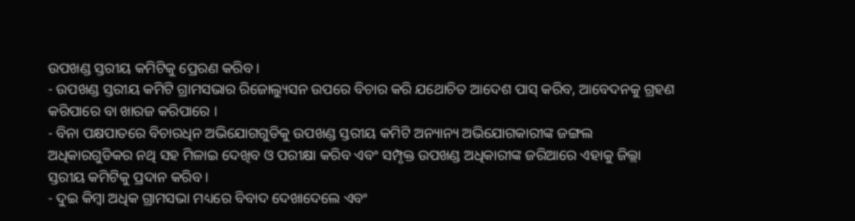ଉପଖଣ୍ଡ ସ୍ତରୀୟ କମିଟିକୁ ପ୍ରେରଣ କରିବ ।
- ଉପଖଣ୍ଡ ସ୍ତରୀୟ କମିଟି ଗ୍ରାମସଭାର ରିଜୋଲ୍ୟୁସନ ଉପରେ ବିଚାର କରି ଯଥୋଚିତ ଆଦେଶ ପାସ୍ କରିବ, ଆବେଦନକୁ ଗ୍ରହଣ କରିପାରେ ବା ଖାରଜ କରିପାରେ ।
- ବିନା ପକ୍ଷପାତରେ ବିଚାରଧିନ ଅଭିଯୋଗଗୁଡିକୁ ଉପଖଣ୍ଡ ସ୍ତରୀୟ କମିଟି ଅନ୍ୟାନ୍ୟ ଅଭିଯୋଗକାରୀଙ୍କ ଜଙ୍ଗଲ ଅଧିକାରଗୁଡିକର ନଥି ସହ ମିଳାଇ ଦେଖିବ ଓ ପରୀକ୍ଷା କରିବ ଏବଂ ସମ୍ପୃକ୍ତ ଉପଖଣ୍ଡ ଅଧିକାରୀଙ୍କ ଜରିଆରେ ଏହାକୁ ଜିଲ୍ଲା ସ୍ତରୀୟ କମିଟିକୁ ପ୍ରଦାନ କରିବ ।
- ଦୁଇ କିମ୍ବା ଅଧିକ ଗ୍ରାମସଭା ମଧ୍ୟରେ ବିବାଦ ଦେଖାଦେଲେ ଏବଂ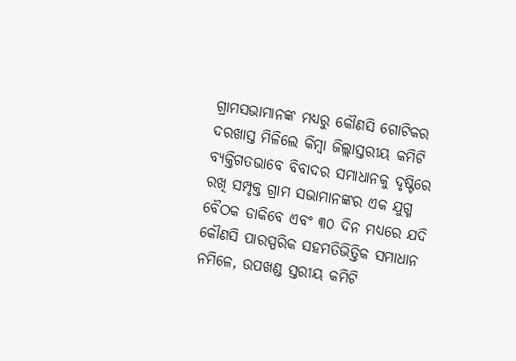ଗ୍ରାମସଭାମାନଙ୍କ ମଧ୍ୟରୁ କୌଣସି ଗୋଟିକର ଦରଖାସ୍ତ ମିଳିଲେ କିମ୍ବା ଜିଲ୍ଲାସ୍ତରୀୟ କମିଟି ବ୍ୟକ୍ତିଗତଭାବେ ବିବାଦର ସମାଧାନକୁ ଦୃଷ୍ଟିରେ ରଖି ସମ୍ପୃକ୍ତ ଗ୍ରାମ ସଭାମାନଙ୍କର ଏକ ଯୁଗ୍ମ ବୈଠକ ଡାକିବେ ଏବଂ ୩୦ ଦିନ ମଧ୍ୟରେ ଯଦି କୌଣସି ପାରସ୍ପରିକ ସହମତିଭିତ୍ତିକ ସମାଧାନ ନମିଳେ, ଉପଖଣ୍ଡ ସ୍ତରୀୟ କମିଟି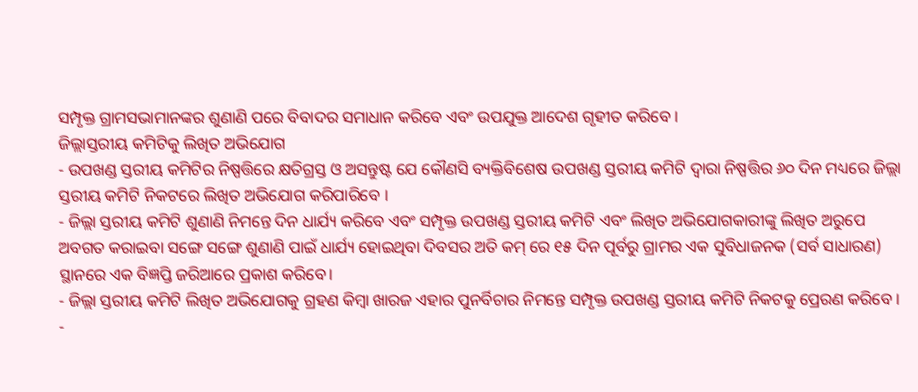ସମ୍ପୃକ୍ତ ଗ୍ରାମସଭାମାନଙ୍କର ଶୁଣାଣି ପରେ ବିବାଦର ସମାଧାନ କରିବେ ଏବଂ ଉପଯୁକ୍ତ ଆଦେଶ ଗୃହୀତ କରିବେ ।
ଜିଲ୍ଲାସ୍ତରୀୟ କମିଟିକୁ ଲିଖିତ ଅଭିଯୋଗ
- ଉପଖଣ୍ଡ ସ୍ତରୀୟ କମିଟିର ନିଷ୍ପତ୍ତିରେ କ୍ଷତିଗ୍ରସ୍ତ ଓ ଅସନ୍ତୁଷ୍ଟ ଯେ କୌଣସି ବ୍ୟକ୍ତିବିଶେଷ ଉପଖଣ୍ଡ ସ୍ତରୀୟ କମିଟି ଦ୍ଵାରା ନିଷ୍ପତ୍ତିର ୬୦ ଦିନ ମଧ୍ୟରେ ଜିଲ୍ଲା ସ୍ତରୀୟ କମିଟି ନିକଟରେ ଲିଖିତ ଅଭିଯୋଗ କରିପାରିବେ ।
- ଜିଲ୍ଲା ସ୍ତରୀୟ କମିଟି ଶୁଣାଣି ନିମନ୍ତେ ଦିନ ଧାର୍ଯ୍ୟ କରିବେ ଏବଂ ସମ୍ପୃକ୍ତ ଉପଖଣ୍ଡ ସ୍ତରୀୟ କମିଟି ଏବଂ ଲିଖିତ ଅଭିଯୋଗକାରୀଙ୍କୁ ଲିଖିତ ଅରୁପେ ଅବଗତ କରାଇବା ସଙ୍ଗେ ସଙ୍ଗେ ଶୁଣାଣି ପାଇଁ ଧାର୍ଯ୍ୟ ହୋଇଥିବା ଦିବସର ଅତି କମ୍ ରେ ୧୫ ଦିନ ପୂର୍ବରୁ ଗ୍ରାମର ଏକ ସୁବିଧାଜନକ (ସର୍ବ ସାଧାରଣ) ସ୍ଥାନରେ ଏକ ବିଜ୍ଞପ୍ତି ଜରିଆରେ ପ୍ରକାଶ କରିବେ।
- ଜିଲ୍ଲା ସ୍ତରୀୟ କମିଟି ଲିଖିତ ଅଭିଯୋଗକୁ ଗ୍ରହଣ କିମ୍ବା ଖାରଜ ଏହାର ପୁନର୍ବିଚାର ନିମନ୍ତେ ସମ୍ପୃକ୍ତ ଉପଖଣ୍ଡ ସ୍ତରୀୟ କମିଟି ନିକଟକୁ ପ୍ରେରଣ କରିବେ ।
-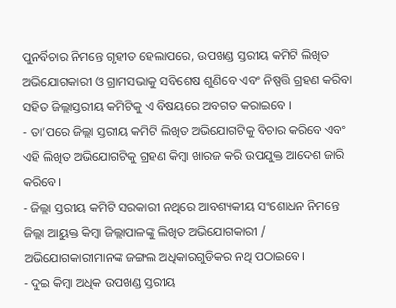ପୁନର୍ବିଚାର ନିମନ୍ତେ ଗୃହୀତ ହେଲାପରେ, ଉପଖଣ୍ଡ ସ୍ତରୀୟ କମିଟି ଲିଖିତ ଅଭିଯୋଗକାରୀ ଓ ଗ୍ରାମସଭାକୁ ସବିଶେଷ ଶୁଣିବେ ଏବଂ ନିଷ୍ପତ୍ତି ଗ୍ରହଣ କରିବା ସହିତ ଜିଲ୍ଲାସ୍ତରୀୟ କମିଟିକୁ ଏ ବିଷୟରେ ଅବଗତ କରାଇବେ ।
- ତା’ପରେ ଜିଲ୍ଲା ସ୍ତରୀୟ କମିଟି ଲିଖିତ ଅଭିଯୋଗଟିକୁ ବିଚାର କରିବେ ଏବଂ ଏହି ଲିଖିତ ଅଭିଯୋଗଟିକୁ ଗ୍ରହଣ କିମ୍ବା ଖାରଜ କରି ଉପଯୁକ୍ତ ଆଦେଶ ଜାରି କରିବେ।
- ଜିଲ୍ଲା ସ୍ତରୀୟ କମିଟି ସରକାରୀ ନଥିରେ ଆବଶ୍ୟକୀୟ ସଂଶୋଧନ ନିମନ୍ତେ ଜିଲ୍ଲା ଆୟୁକ୍ତ କିମ୍ବା ଜିଲ୍ଲାପାଳଙ୍କୁ ଲିଖିତ ଅଭିଯୋଗକାରୀ / ଅଭିଯୋଗକାରୀମାନଙ୍କ ଜଙ୍ଗଲ ଅଧିକାରଗୁଡିକର ନଥି ପଠାଇବେ।
- ଦୁଇ କିମ୍ବା ଅଧିକ ଉପଖଣ୍ଡ ସ୍ତରୀୟ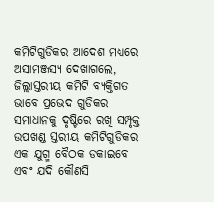କମିଟିଗୁଡିକର ଆଦେଶ ମଧ୍ୟରେ ଅସାମଞ୍ଜସ୍ୟ ଦେଖାଗଲେ, ଜିଲ୍ଲାସ୍ତରୀୟ କମିଟି ବ୍ୟକ୍ତିଗତ ଭାବେ ପ୍ରଭେଦ ଗୁଡିକର ସମାଧାନକୁ ଦୃଷ୍ଟିରେ ରଖି ସମ୍ପୃକ୍ତ ଉପଖଣ୍ଡ ସ୍ତରୀୟ କମିଟିଗୁଡିକର ଏକ ଯୁଗ୍ମ ବୈଠକ ଡକାଇବେ ଏବଂ ଯଦି କୌଣସି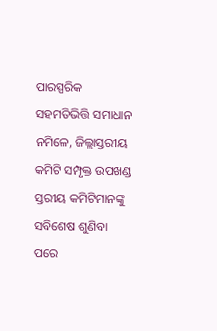ପାରସ୍ପରିକ ସହମତିଭିତ୍ତି ସମାଧାନ ନମିଳେ, ଜିଲ୍ଲାସ୍ତରୀୟ କମିଟି ସମ୍ପୃକ୍ତ ଉପଖଣ୍ଡ ସ୍ତରୀୟ କମିଟିମାନଙ୍କୁ ସବିଶେଷ ଶୁଣିବା ପରେ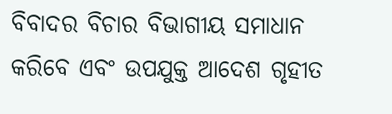ବିବାଦର ବିଚାର ବିଭାଗୀୟ ସମାଧାନ କରିବେ ଏବଂ ଉପଯୁକ୍ତ ଆଦେଶ ଗୃହୀତ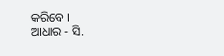କରିବେ ।
ଆଧାର - ସି.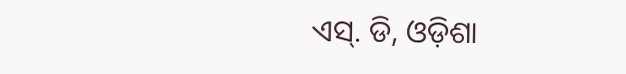ଏସ୍. ଡି, ଓଡ଼ିଶା